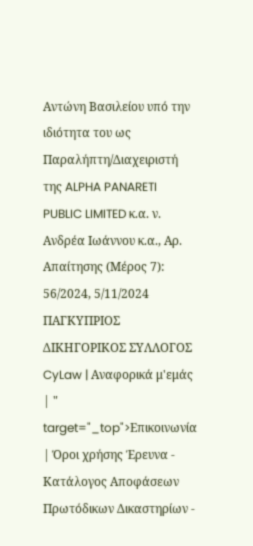Αντώνη Βασιλείου υπό την ιδιότητα του ως Παραλήπτη/Διαχειριστή της ALPHA PANARETI PUBLIC LIMITED κ.α. ν. Ανδρέα Ιωάννου κ.α., Αρ. Απαίτησης (Μέρος 7): 56/2024, 5/11/2024 ΠΑΓΚΥΠΡΙΟΣ ΔΙΚΗΓΟΡΙΚΟΣ ΣΥΛΛΟΓΟΣ CyLaw | Αναφορικά μ'εμάς | " target="_top">Επικοινωνία | Όροι χρήσης Έρευνα - Κατάλογος Αποφάσεων Πρωτόδικων Δικαστηρίων -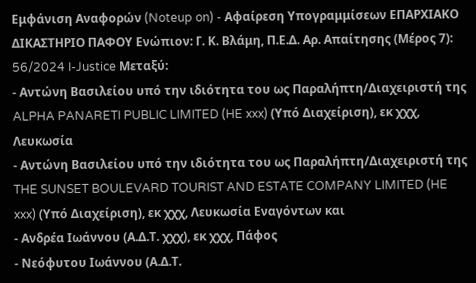Εμφάνιση Αναφορών (Noteup on) - Αφαίρεση Υπογραμμίσεων ΕΠΑΡΧΙΑΚΟ ΔΙΚΑΣΤΗΡΙΟ ΠΑΦΟΥ Ενώπιον: Γ. Κ. Βλάμη, Π.Ε.Δ. Αρ. Απαίτησης (Μέρος 7): 56/2024 I-Justice Μεταξύ:
- Αντώνη Βασιλείου υπό την ιδιότητα του ως Παραλήπτη/Διαχειριστή της ALPHA PANARETI PUBLIC LIMITED (HE xxx) (Υπό Διαχείριση), εκ χχχ, Λευκωσία
- Αντώνη Βασιλείου υπό την ιδιότητα του ως Παραλήπτη/Διαχειριστή της THE SUNSET BOULEVARD TOURIST AND ESTATE COMPANY LIMITED (HE xxx) (Υπό Διαχείριση), εκ χχχ, Λευκωσία Εναγόντων και
- Ανδρέα Ιωάννου (Α.Δ.Τ. χχχ), εκ χχχ, Πάφος
- Νεόφυτου Ιωάννου (Α.Δ.Τ.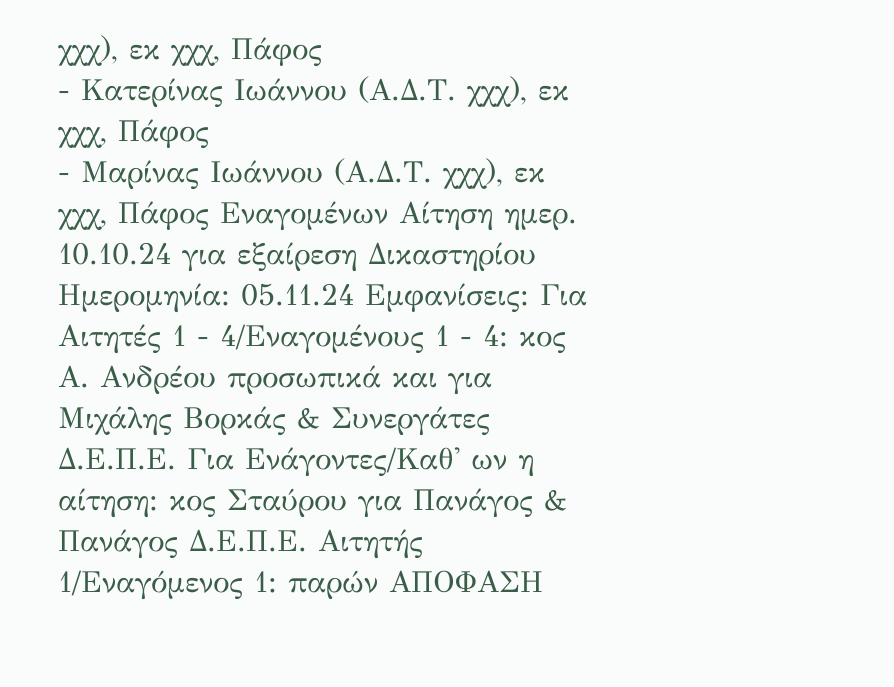χχχ), εκ χχχ, Πάφος
- Κατερίνας Ιωάννου (Α.Δ.Τ. χχχ), εκ χχχ, Πάφος
- Μαρίνας Ιωάννου (Α.Δ.Τ. χχχ), εκ χχχ, Πάφος Εναγομένων Αίτηση ημερ. 10.10.24 για εξαίρεση Δικαστηρίου Ημερομηνία: 05.11.24 Εμφανίσεις: Για Αιτητές 1 - 4/Εναγομένους 1 - 4: κος Α. Ανδρέου προσωπικά και για Μιχάλης Βορκάς & Συνεργάτες Δ.Ε.Π.Ε. Για Ενάγοντες/Καθ' ων η αίτηση: κος Σταύρου για Πανάγος & Πανάγος Δ.Ε.Π.Ε. Αιτητής 1/Εναγόμενος 1: παρών ΑΠΟΦΑΣΗ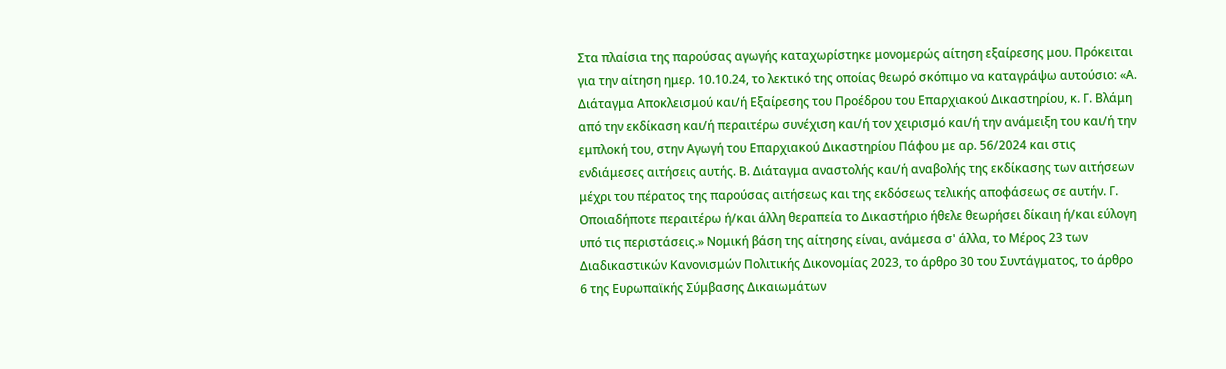Στα πλαίσια της παρούσας αγωγής καταχωρίστηκε μονομερώς αίτηση εξαίρεσης μου. Πρόκειται για την αίτηση ημερ. 10.10.24, το λεκτικό της οποίας θεωρό σκόπιμο να καταγράψω αυτούσιο: «Α. Διάταγμα Αποκλεισμού και/ή Εξαίρεσης του Προέδρου του Επαρχιακού Δικαστηρίου, κ. Γ. Βλάμη από την εκδίκαση και/ή περαιτέρω συνέχιση και/ή τον χειρισμό και/ή την ανάμειξη του και/ή την εμπλοκή του, στην Αγωγή του Επαρχιακού Δικαστηρίου Πάφου με αρ. 56/2024 και στις ενδιάμεσες αιτήσεις αυτής. Β. Διάταγμα αναστολής και/ή αναβολής της εκδίκασης των αιτήσεων μέχρι του πέρατος της παρούσας αιτήσεως και της εκδόσεως τελικής αποφάσεως σε αυτήν. Γ. Οποιαδήποτε περαιτέρω ή/και άλλη θεραπεία το Δικαστήριο ήθελε θεωρήσει δίκαιη ή/και εύλογη υπό τις περιστάσεις.» Νομική βάση της αίτησης είναι, ανάμεσα σ' άλλα, το Μέρος 23 των Διαδικαστικών Κανονισμών Πολιτικής Δικονομίας 2023, το άρθρο 30 του Συντάγματος, το άρθρο 6 της Ευρωπαϊκής Σύμβασης Δικαιωμάτων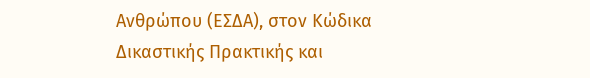Ανθρώπου (ΕΣΔΑ), στον Κώδικα Δικαστικής Πρακτικής και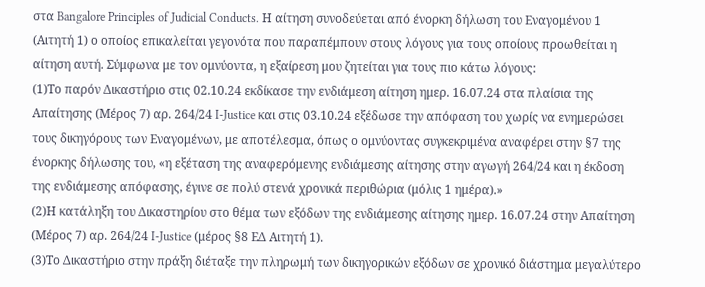στα Bangalore Principles of Judicial Conducts. Η αίτηση συνοδεύεται από ένορκη δήλωση του Εναγομένου 1 (Αιτητή 1) ο οποίος επικαλείται γεγονότα που παραπέμπουν στους λόγους για τους οποίους προωθείται η αίτηση αυτή. Σύμφωνα με τον ομνύοντα, η εξαίρεση μου ζητείται για τους πιο κάτω λόγους:
(1)Το παρόν Δικαστήριο στις 02.10.24 εκδίκασε την ενδιάμεση αίτηση ημερ. 16.07.24 στα πλαίσια της Απαίτησης (Μέρος 7) αρ. 264/24 I-Justice και στις 03.10.24 εξέδωσε την απόφαση του χωρίς να ενημερώσει τους δικηγόρους των Εναγομένων, με αποτέλεσμα, όπως ο ομνύοντας συγκεκριμένα αναφέρει στην §7 της ένορκης δήλωσης του, «η εξέταση της αναφερόμενης ενδιάμεσης αίτησης στην αγωγή 264/24 και η έκδοση της ενδιάμεσης απόφασης, έγινε σε πολύ στενά χρονικά περιθώρια (μόλις 1 ημέρα).»
(2)Η κατάληξη του Δικαστηρίου στο θέμα των εξόδων της ενδιάμεσης αίτησης ημερ. 16.07.24 στην Απαίτηση (Μέρος 7) αρ. 264/24 I-Justice (μέρος §8 ΕΔ Αιτητή 1).
(3)Το Δικαστήριο στην πράξη διέταξε την πληρωμή των δικηγορικών εξόδων σε χρονικό διάστημα μεγαλύτερο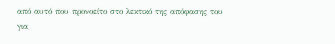από αυτό που προνοείτο στο λεκτικό της απόφασης του για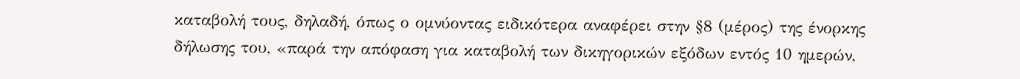καταβολή τους, δηλαδή, όπως ο ομνύοντας ειδικότερα αναφέρει στην §8 (μέρος) της ένορκης δήλωσης του, «παρά την απόφαση για καταβολή των δικηγορικών εξόδων εντός 10 ημερών,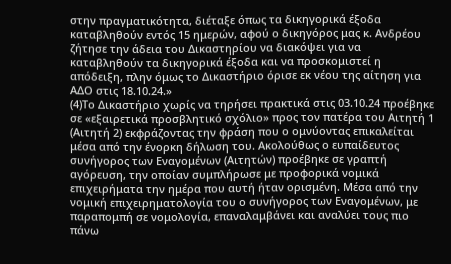στην πραγματικότητα, διέταξε όπως τα δικηγορικά έξοδα καταβληθούν εντός 15 ημερών, αφού ο δικηγόρος μας κ. Ανδρέου ζήτησε την άδεια του Δικαστηρίου να διακόψει για να καταβληθούν τα δικηγορικά έξοδα και να προσκομιστεί η απόδειξη, πλην όμως το Δικαστήριο όρισε εκ νέου της αίτηση για ΑΔΟ στις 18.10.24.»
(4)Το Δικαστήριο χωρίς να τηρήσει πρακτικά στις 03.10.24 προέβηκε σε «εξαιρετικά προσβλητικό σχόλιο» προς τον πατέρα του Αιτητή 1 (Αιτητή 2) εκφράζοντας την φράση που ο ομνύοντας επικαλείται μέσα από την ένορκη δήλωση του. Ακολούθως ο ευπαίδευτος συνήγορος των Εναγομένων (Αιτητών) προέβηκε σε γραπτή αγόρευση, την οποίαν συμπλήρωσε με προφορικά νομικά επιχειρήματα την ημέρα που αυτή ήταν ορισμένη. Μέσα από την νομική επιχειρηματολογία του ο συνήγορος των Εναγομένων, με παραπομπή σε νομολογία, επαναλαμβάνει και αναλύει τους πιο πάνω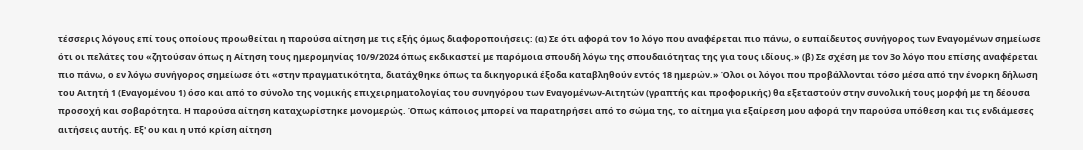τέσσερις λόγους επί τους οποίους προωθείται η παρούσα αίτηση με τις εξής όμως διαφοροποιήσεις: (α) Σε ότι αφορά τον 1ο λόγο που αναφέρεται πιο πάνω, ο ευπαίδευτος συνήγορος των Εναγομένων σημείωσε ότι οι πελάτες του «ζητούσαν όπως η Αίτηση τους ημερομηνίας 10/9/2024 όπως εκδικαστεί με παρόμοια σπουδή λόγω της σπουδαιότητας της για τους ιδίους.» (β) Σε σχέση με τον 3ο λόγο που επίσης αναφέρεται πιο πάνω, ο εν λόγω συνήγορος σημείωσε ότι «στην πραγματικότητα, διατάχθηκε όπως τα δικηγορικά έξοδα καταβληθούν εντός 18 ημερών.» Όλοι οι λόγοι που προβάλλονται τόσο μέσα από την ένορκη δήλωση του Αιτητή 1 (Εναγομένου 1) όσο και από το σύνολο της νομικής επιχειρηματολογίας του συνηγόρου των Εναγομένων-Αιτητών (γραπτής και προφορικής) θα εξεταστούν στην συνολική τους μορφή με τη δέουσα προσοχή και σοβαρότητα. Η παρούσα αίτηση καταχωρίστηκε μονομερώς. Όπως κάποιος μπορεί να παρατηρήσει από το σώμα της, το αίτημα για εξαίρεση μου αφορά την παρούσα υπόθεση και τις ενδιάμεσες αιτήσεις αυτής. Εξ' ου και η υπό κρίση αίτηση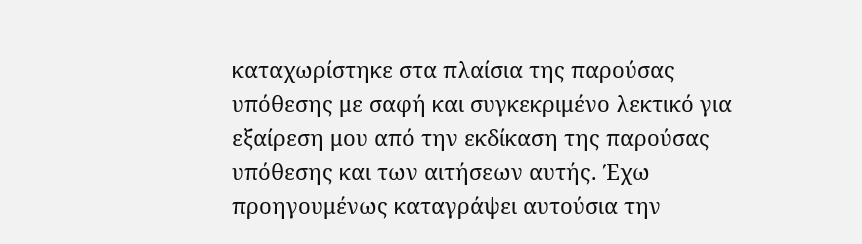καταχωρίστηκε στα πλαίσια της παρούσας υπόθεσης με σαφή και συγκεκριμένο λεκτικό για εξαίρεση μου από την εκδίκαση της παρούσας υπόθεσης και των αιτήσεων αυτής. Έχω προηγουμένως καταγράψει αυτούσια την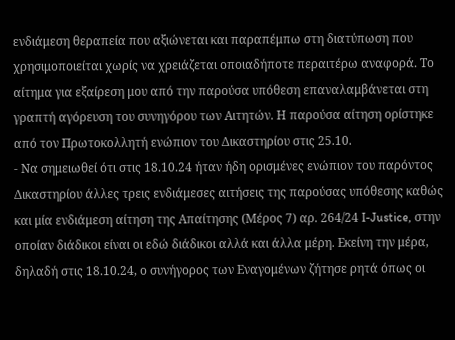ενδιάμεση θεραπεία που αξιώνεται και παραπέμπω στη διατύπωση που χρησιμοποιείται χωρίς να χρειάζεται οποιαδήποτε περαιτέρω αναφορά. Το αίτημα για εξαίρεση μου από την παρούσα υπόθεση επαναλαμβάνεται στη γραπτή αγόρευση του συνηγόρου των Αιτητών. Η παρούσα αίτηση ορίστηκε από τον Πρωτοκολλητή ενώπιον του Δικαστηρίου στις 25.10.
- Να σημειωθεί ότι στις 18.10.24 ήταν ήδη ορισμένες ενώπιον του παρόντος Δικαστηρίου άλλες τρεις ενδιάμεσες αιτήσεις της παρούσας υπόθεσης καθώς και μία ενδιάμεση αίτηση της Απαίτησης (Μέρος 7) αρ. 264/24 I-Justice, στην οποίαν διάδικοι είναι οι εδώ διάδικοι αλλά και άλλα μέρη. Εκείνη την μέρα, δηλαδή στις 18.10.24, ο συνήγορος των Εναγομένων ζήτησε ρητά όπως οι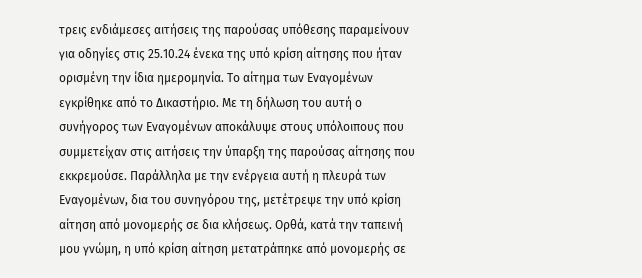τρεις ενδιάμεσες αιτήσεις της παρούσας υπόθεσης παραμείνουν για οδηγίες στις 25.10.24 ένεκα της υπό κρίση αίτησης που ήταν ορισμένη την ίδια ημερομηνία. Το αίτημα των Εναγομένων εγκρίθηκε από το Δικαστήριο. Με τη δήλωση του αυτή ο συνήγορος των Εναγομένων αποκάλυψε στους υπόλοιπους που συμμετείχαν στις αιτήσεις την ύπαρξη της παρούσας αίτησης που εκκρεμούσε. Παράλληλα με την ενέργεια αυτή η πλευρά των Εναγομένων, δια του συνηγόρου της, μετέτρεψε την υπό κρίση αίτηση από μονομερής σε δια κλήσεως. Ορθά, κατά την ταπεινή μου γνώμη, η υπό κρίση αίτηση μετατράπηκε από μονομερής σε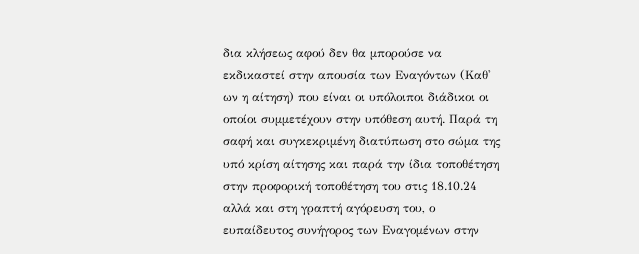δια κλήσεως αφού δεν θα μπορούσε να εκδικαστεί στην απουσία των Εναγόντων (Καθ' ων η αίτηση) που είναι οι υπόλοιποι διάδικοι οι οποίοι συμμετέχουν στην υπόθεση αυτή. Παρά τη σαφή και συγκεκριμένη διατύπωση στο σώμα της υπό κρίση αίτησης και παρά την ίδια τοποθέτηση στην προφορική τοποθέτηση του στις 18.10.24 αλλά και στη γραπτή αγόρευση του, ο ευπαίδευτος συνήγορος των Εναγομένων στην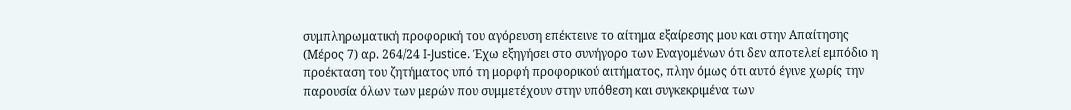συμπληρωματική προφορική του αγόρευση επέκτεινε το αίτημα εξαίρεσης μου και στην Απαίτησης (Μέρος 7) αρ. 264/24 I-Justice. Έχω εξηγήσει στο συνήγορο των Εναγομένων ότι δεν αποτελεί εμπόδιο η προέκταση του ζητήματος υπό τη μορφή προφορικού αιτήματος, πλην όμως ότι αυτό έγινε χωρίς την παρουσία όλων των μερών που συμμετέχουν στην υπόθεση και συγκεκριμένα των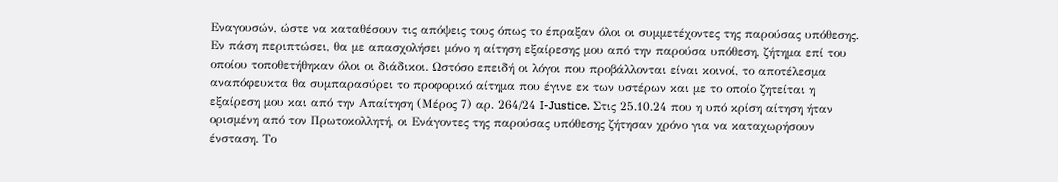Εναγουσών, ώστε να καταθέσουν τις απόψεις τους όπως το έπραξαν όλοι οι συμμετέχοντες της παρούσας υπόθεσης. Εν πάση περιπτώσει, θα με απασχολήσει μόνο η αίτηση εξαίρεσης μου από την παρούσα υπόθεση, ζήτημα επί του οποίου τοποθετήθηκαν όλοι οι διάδικοι. Ωστόσο επειδή οι λόγοι που προβάλλονται είναι κοινοί, το αποτέλεσμα αναπόφευκτα θα συμπαρασύρει το προφορικό αίτημα που έγινε εκ των υστέρων και με το οποίο ζητείται η εξαίρεση μου και από την Απαίτηση (Μέρος 7) αρ. 264/24 I-Justice. Στις 25.10.24 που η υπό κρίση αίτηση ήταν ορισμένη από τον Πρωτοκολλητή, οι Ενάγοντες της παρούσας υπόθεσης ζήτησαν χρόνο για να καταχωρήσουν ένσταση. Το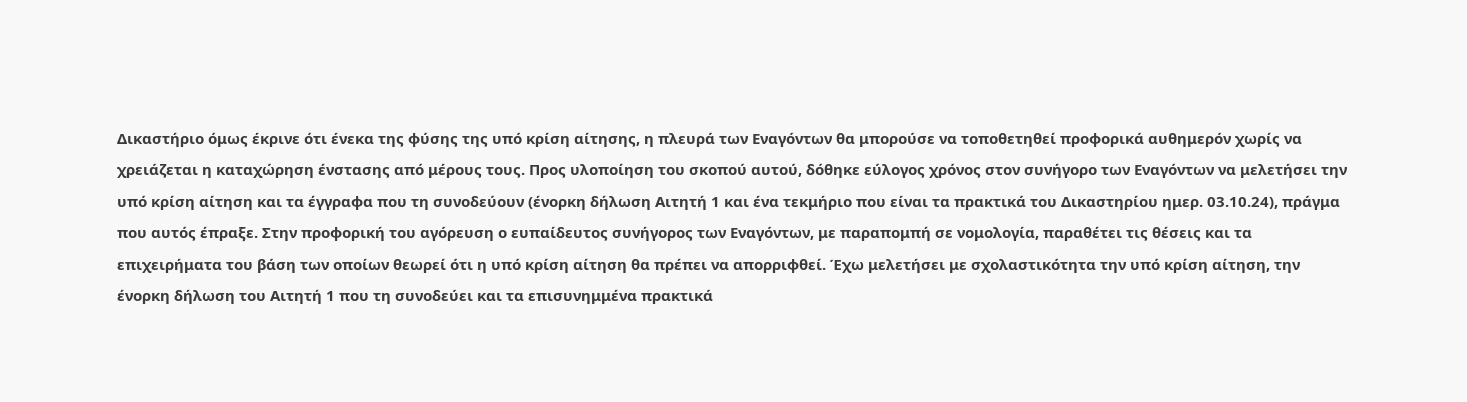Δικαστήριο όμως έκρινε ότι ένεκα της φύσης της υπό κρίση αίτησης, η πλευρά των Εναγόντων θα μπορούσε να τοποθετηθεί προφορικά αυθημερόν χωρίς να χρειάζεται η καταχώρηση ένστασης από μέρους τους. Προς υλοποίηση του σκοπού αυτού, δόθηκε εύλογος χρόνος στον συνήγορο των Εναγόντων να μελετήσει την υπό κρίση αίτηση και τα έγγραφα που τη συνοδεύουν (ένορκη δήλωση Αιτητή 1 και ένα τεκμήριο που είναι τα πρακτικά του Δικαστηρίου ημερ. 03.10.24), πράγμα που αυτός έπραξε. Στην προφορική του αγόρευση ο ευπαίδευτος συνήγορος των Εναγόντων, με παραπομπή σε νομολογία, παραθέτει τις θέσεις και τα επιχειρήματα του βάση των οποίων θεωρεί ότι η υπό κρίση αίτηση θα πρέπει να απορριφθεί. Έχω μελετήσει με σχολαστικότητα την υπό κρίση αίτηση, την ένορκη δήλωση του Αιτητή 1 που τη συνοδεύει και τα επισυνημμένα πρακτικά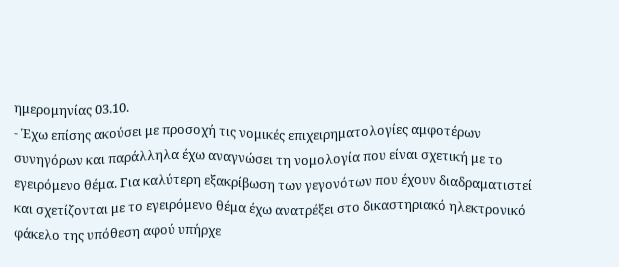ημερομηνίας 03.10.
- Έχω επίσης ακούσει με προσοχή τις νομικές επιχειρηματολογίες αμφοτέρων συνηγόρων και παράλληλα έχω αναγνώσει τη νομολογία που είναι σχετική με το εγειρόμενο θέμα. Για καλύτερη εξακρίβωση των γεγονότων που έχουν διαδραματιστεί και σχετίζονται με το εγειρόμενο θέμα έχω ανατρέξει στο δικαστηριακό ηλεκτρονικό φάκελο της υπόθεση αφού υπήρχε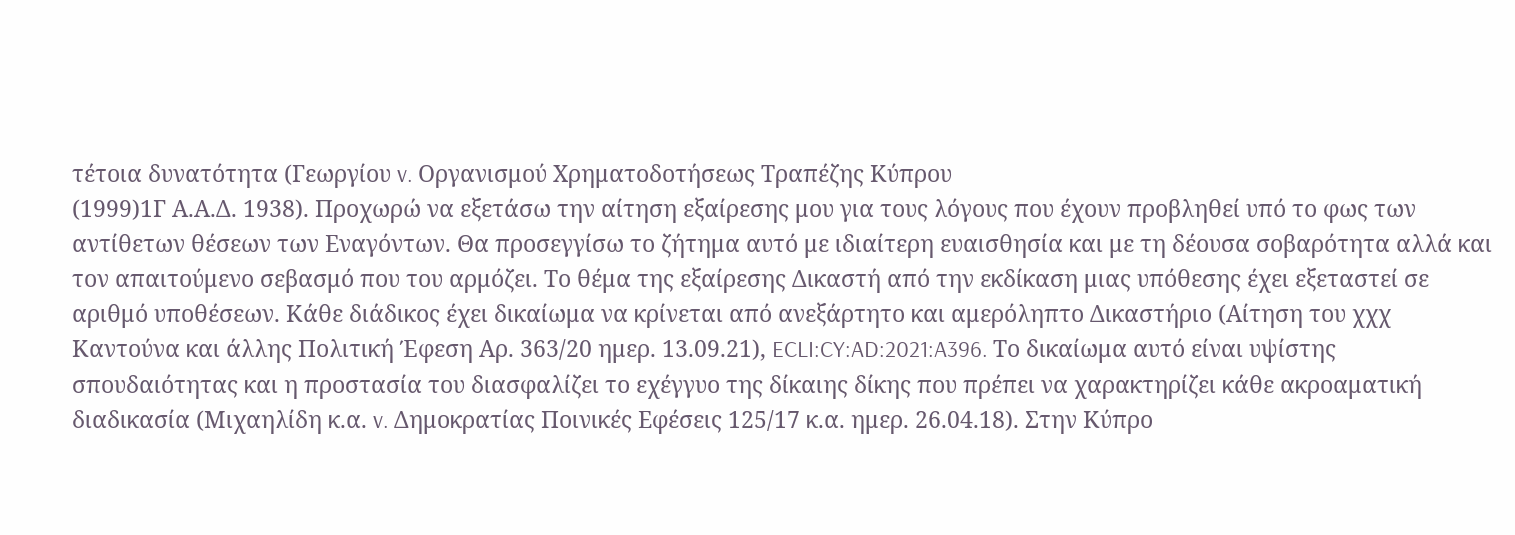τέτοια δυνατότητα (Γεωργίου v. Οργανισμού Χρηματοδοτήσεως Τραπέζης Κύπρου
(1999)1Γ Α.Α.Δ. 1938). Προχωρώ να εξετάσω την αίτηση εξαίρεσης μου για τους λόγους που έχουν προβληθεί υπό το φως των αντίθετων θέσεων των Εναγόντων. Θα προσεγγίσω το ζήτημα αυτό με ιδιαίτερη ευαισθησία και με τη δέουσα σοβαρότητα αλλά και τον απαιτούμενο σεβασμό που του αρμόζει. Το θέμα της εξαίρεσης Δικαστή από την εκδίκαση μιας υπόθεσης έχει εξεταστεί σε αριθμό υποθέσεων. Κάθε διάδικος έχει δικαίωμα να κρίνεται από ανεξάρτητο και αμερόληπτο Δικαστήριο (Αίτηση του χχχ Καντούνα και άλλης Πολιτική Έφεση Αρ. 363/20 ημερ. 13.09.21), ECLI:CY:AD:2021:A396. Το δικαίωμα αυτό είναι υψίστης σπουδαιότητας και η προστασία του διασφαλίζει το εχέγγυο της δίκαιης δίκης που πρέπει να χαρακτηρίζει κάθε ακροαματική διαδικασία (Μιχαηλίδη κ.α. v. Δημοκρατίας Ποινικές Εφέσεις 125/17 κ.α. ημερ. 26.04.18). Στην Κύπρο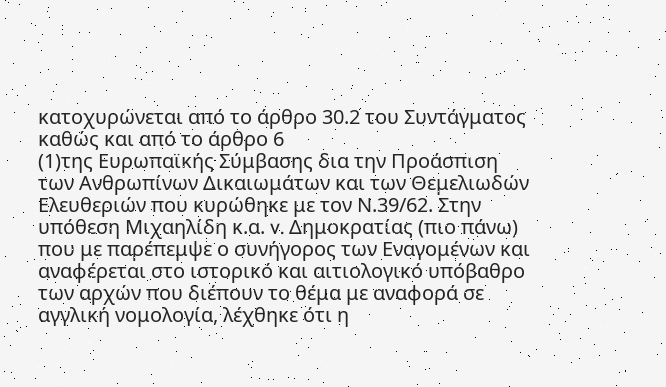κατοχυρώνεται από το άρθρο 30.2 του Συντάγματος καθώς και από το άρθρο 6
(1)της Ευρωπαϊκής Σύμβασης δια την Προάσπιση των Ανθρωπίνων Δικαιωμάτων και των Θεμελιωδών Ελευθεριών που κυρώθηκε με τον Ν.39/62. Στην υπόθεση Μιχαηλίδη κ.α. v. Δημοκρατίας (πιο πάνω) που με παρέπεμψε ο συνήγορος των Εναγομένων και αναφέρεται στο ιστορικό και αιτιολογικό υπόβαθρο των αρχών που διέπουν το θέμα με αναφορά σε αγγλική νομολογία, λέχθηκε ότι η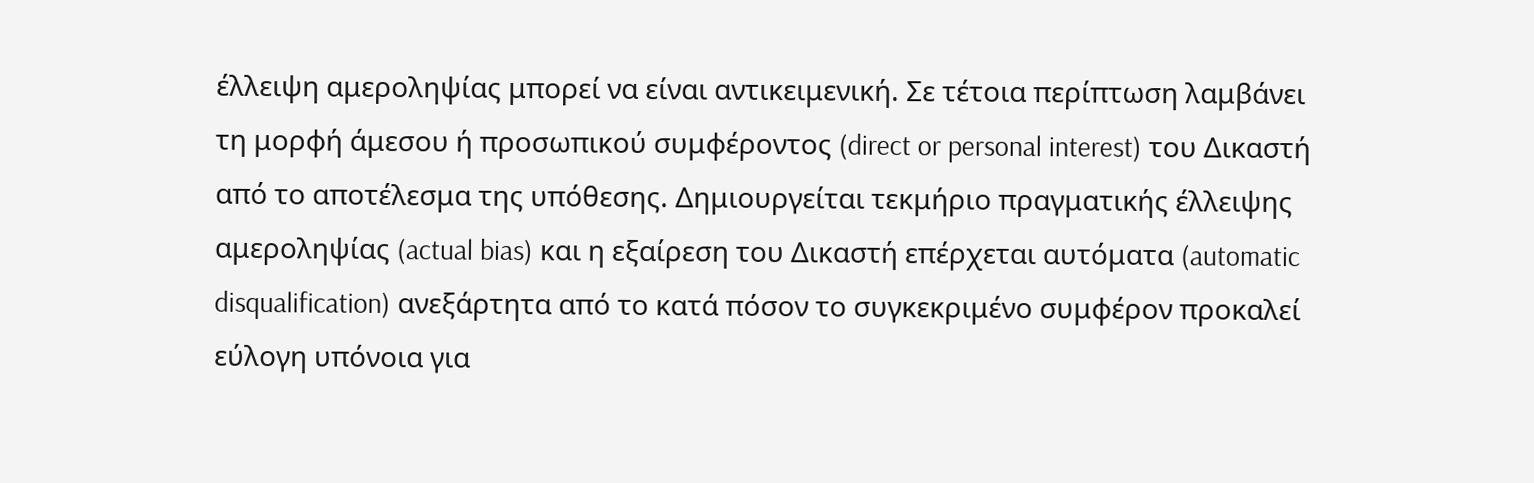έλλειψη αμεροληψίας μπορεί να είναι αντικειμενική. Σε τέτοια περίπτωση λαμβάνει τη μορφή άμεσου ή προσωπικού συμφέροντος (direct or personal interest) του Δικαστή από το αποτέλεσμα της υπόθεσης. Δημιουργείται τεκμήριο πραγματικής έλλειψης αμεροληψίας (actual bias) και η εξαίρεση του Δικαστή επέρχεται αυτόματα (automatic disqualification) ανεξάρτητα από το κατά πόσον το συγκεκριμένο συμφέρον προκαλεί εύλογη υπόνοια για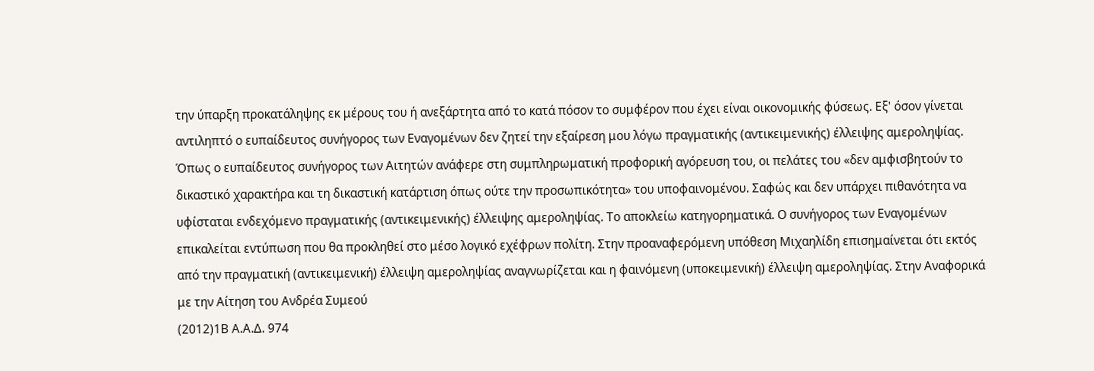την ύπαρξη προκατάληψης εκ μέρους του ή ανεξάρτητα από το κατά πόσον το συμφέρον που έχει είναι οικονομικής φύσεως. Εξ' όσον γίνεται αντιληπτό ο ευπαίδευτος συνήγορος των Εναγομένων δεν ζητεί την εξαίρεση μου λόγω πραγματικής (αντικειμενικής) έλλειψης αμεροληψίας. Όπως ο ευπαίδευτος συνήγορος των Αιτητών ανάφερε στη συμπληρωματική προφορική αγόρευση του, οι πελάτες του «δεν αμφισβητούν το δικαστικό χαρακτήρα και τη δικαστική κατάρτιση όπως ούτε την προσωπικότητα» του υποφαινομένου. Σαφώς και δεν υπάρχει πιθανότητα να υφίσταται ενδεχόμενο πραγματικής (αντικειμενικής) έλλειψης αμεροληψίας. Το αποκλείω κατηγορηματικά. Ο συνήγορος των Εναγομένων επικαλείται εντύπωση που θα προκληθεί στο μέσο λογικό εχέφρων πολίτη. Στην προαναφερόμενη υπόθεση Μιχαηλίδη επισημαίνεται ότι εκτός από την πραγματική (αντικειμενική) έλλειψη αμεροληψίας αναγνωρίζεται και η φαινόμενη (υποκειμενική) έλλειψη αμεροληψίας. Στην Αναφορικά με την Αίτηση του Ανδρέα Συμεού
(2012)1Β Α.Α.Δ. 974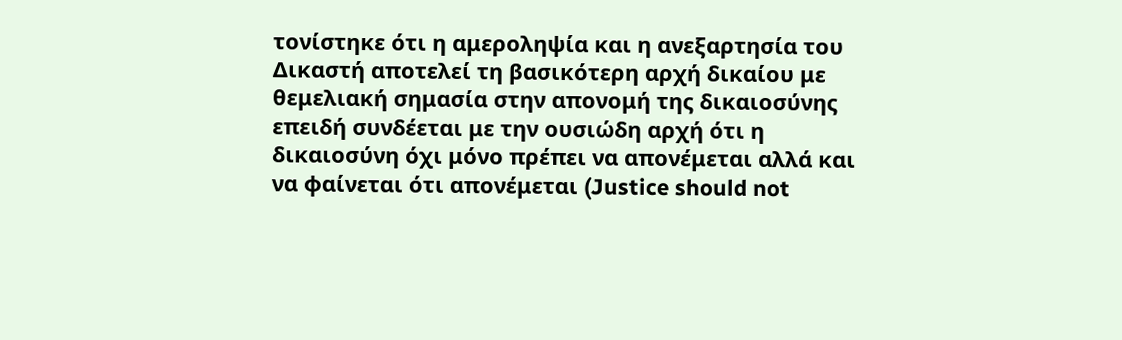τονίστηκε ότι η αμεροληψία και η ανεξαρτησία του Δικαστή αποτελεί τη βασικότερη αρχή δικαίου με θεμελιακή σημασία στην απονομή της δικαιοσύνης επειδή συνδέεται με την ουσιώδη αρχή ότι η δικαιοσύνη όχι μόνο πρέπει να απονέμεται αλλά και να φαίνεται ότι απονέμεται (Justice should not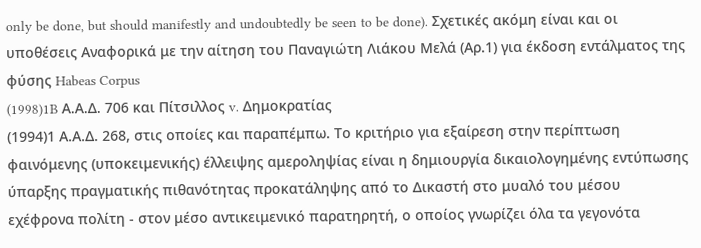only be done, but should manifestly and undoubtedly be seen to be done). Σχετικές ακόμη είναι και οι υποθέσεις Αναφορικά με την αίτηση του Παναγιώτη Λιάκου Μελά (Αρ.1) για έκδοση εντάλματος της φύσης Habeas Corpus
(1998)1B Α.Α.Δ. 706 και Πίτσιλλος v. Δημοκρατίας
(1994)1 Α.Α.Δ. 268, στις οποίες και παραπέμπω. Το κριτήριο για εξαίρεση στην περίπτωση φαινόμενης (υποκειμενικής) έλλειψης αμεροληψίας είναι η δημιουργία δικαιολογημένης εντύπωσης ύπαρξης πραγματικής πιθανότητας προκατάληψης από το Δικαστή στο μυαλό του μέσου εχέφρονα πολίτη - στον μέσο αντικειμενικό παρατηρητή, ο οποίος γνωρίζει όλα τα γεγονότα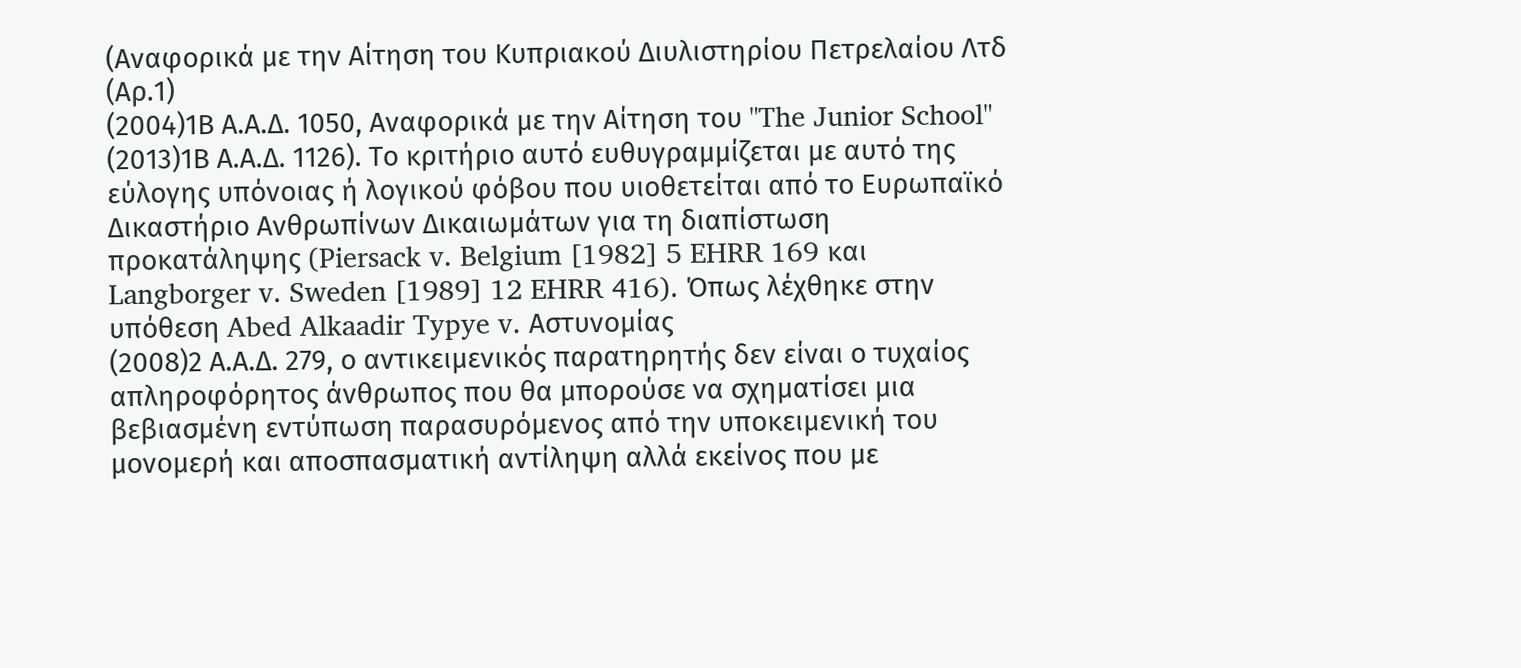(Αναφορικά με την Αίτηση του Κυπριακού Διυλιστηρίου Πετρελαίου Λτδ (Αρ.1)
(2004)1Β Α.Α.Δ. 1050, Αναφορικά με την Αίτηση του "The Junior School"
(2013)1Β Α.Α.Δ. 1126). Το κριτήριο αυτό ευθυγραμμίζεται με αυτό της εύλογης υπόνοιας ή λογικού φόβου που υιοθετείται από το Ευρωπαϊκό Δικαστήριο Ανθρωπίνων Δικαιωμάτων για τη διαπίστωση προκατάληψης (Piersack v. Belgium [1982] 5 EHRR 169 και Langborger v. Sweden [1989] 12 EHRR 416). Όπως λέχθηκε στην υπόθεση Abed Alkaadir Typye v. Αστυνομίας
(2008)2 Α.Α.Δ. 279, ο αντικειμενικός παρατηρητής δεν είναι ο τυχαίος απληροφόρητος άνθρωπος που θα μπορούσε να σχηματίσει μια βεβιασμένη εντύπωση παρασυρόμενος από την υποκειμενική του μονομερή και αποσπασματική αντίληψη αλλά εκείνος που με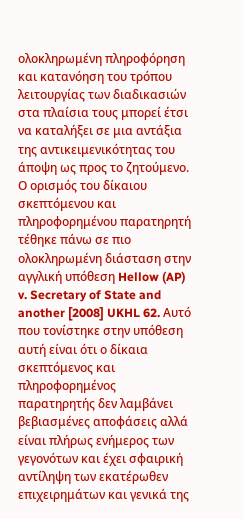ολοκληρωμένη πληροφόρηση και κατανόηση του τρόπου λειτουργίας των διαδικασιών στα πλαίσια τους μπορεί έτσι να καταλήξει σε μια αντάξια της αντικειμενικότητας του άποψη ως προς το ζητούμενο. Ο ορισμός του δίκαιου σκεπτόμενου και πληροφορημένου παρατηρητή τέθηκε πάνω σε πιο ολοκληρωμένη διάσταση στην αγγλική υπόθεση Hellow (AP) v. Secretary of State and another [2008] UKHL 62. Αυτό που τονίστηκε στην υπόθεση αυτή είναι ότι ο δίκαια σκεπτόμενος και πληροφορημένος παρατηρητής δεν λαμβάνει βεβιασμένες αποφάσεις αλλά είναι πλήρως ενήμερος των γεγονότων και έχει σφαιρική αντίληψη των εκατέρωθεν επιχειρημάτων και γενικά της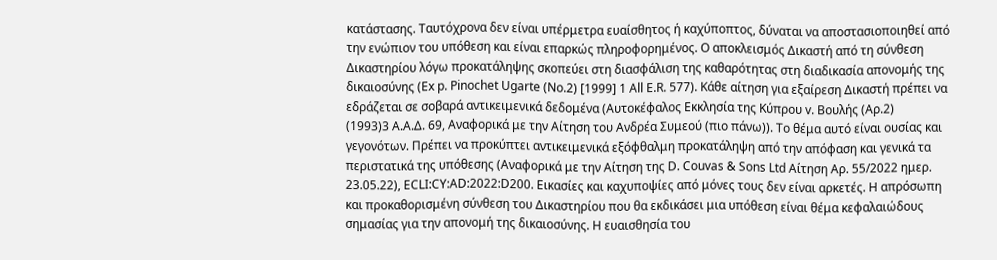κατάστασης. Ταυτόχρονα δεν είναι υπέρμετρα ευαίσθητος ή καχύποπτος, δύναται να αποστασιοποιηθεί από την ενώπιον του υπόθεση και είναι επαρκώς πληροφορημένος. Ο αποκλεισμός Δικαστή από τη σύνθεση Δικαστηρίου λόγω προκατάληψης σκοπεύει στη διασφάλιση της καθαρότητας στη διαδικασία απονομής της δικαιοσύνης (Ex p. Pinochet Ugarte (No.2) [1999] 1 All E.R. 577). Κάθε αίτηση για εξαίρεση Δικαστή πρέπει να εδράζεται σε σοβαρά αντικειμενικά δεδομένα (Αυτοκέφαλος Εκκλησία της Κύπρου v. Βουλής (Αρ.2)
(1993)3 Α.Α.Δ. 69, Αναφορικά με την Αίτηση του Ανδρέα Συμεού (πιο πάνω)). Το θέμα αυτό είναι ουσίας και γεγονότων. Πρέπει να προκύπτει αντικειμενικά εξόφθαλμη προκατάληψη από την απόφαση και γενικά τα περιστατικά της υπόθεσης (Αναφορικά με την Αίτηση της D. Couvas & Sons Ltd Αίτηση Αρ. 55/2022 ημερ. 23.05.22), ECLI:CY:AD:2022:D200. Εικασίες και καχυποψίες από μόνες τους δεν είναι αρκετές. Η απρόσωπη και προκαθορισμένη σύνθεση του Δικαστηρίου που θα εκδικάσει μια υπόθεση είναι θέμα κεφαλαιώδους σημασίας για την απονομή της δικαιοσύνης. Η ευαισθησία του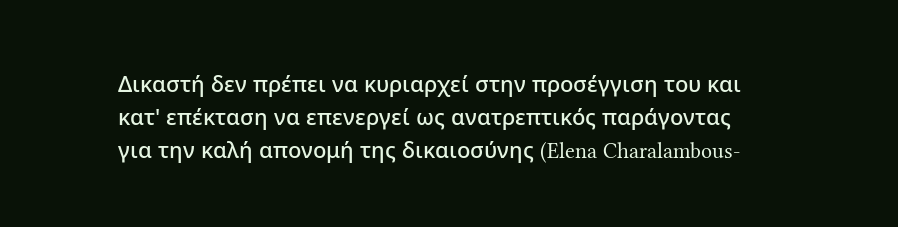Δικαστή δεν πρέπει να κυριαρχεί στην προσέγγιση του και κατ' επέκταση να επενεργεί ως ανατρεπτικός παράγοντας για την καλή απονομή της δικαιοσύνης (Elena Charalambous-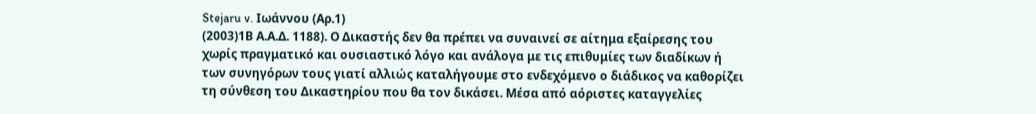Stejaru v. Ιωάννου (Αρ.1)
(2003)1Β Α.Α.Δ. 1188). Ο Δικαστής δεν θα πρέπει να συναινεί σε αίτημα εξαίρεσης του χωρίς πραγματικό και ουσιαστικό λόγο και ανάλογα με τις επιθυμίες των διαδίκων ή των συνηγόρων τους γιατί αλλιώς καταλήγουμε στο ενδεχόμενο ο διάδικος να καθορίζει τη σύνθεση του Δικαστηρίου που θα τον δικάσει. Μέσα από αόριστες καταγγελίες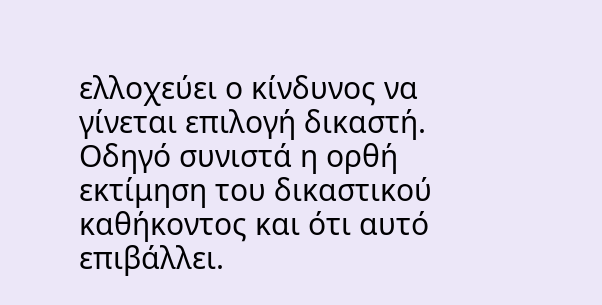ελλοχεύει ο κίνδυνος να γίνεται επιλογή δικαστή. Οδηγό συνιστά η ορθή εκτίμηση του δικαστικού καθήκοντος και ότι αυτό επιβάλλει.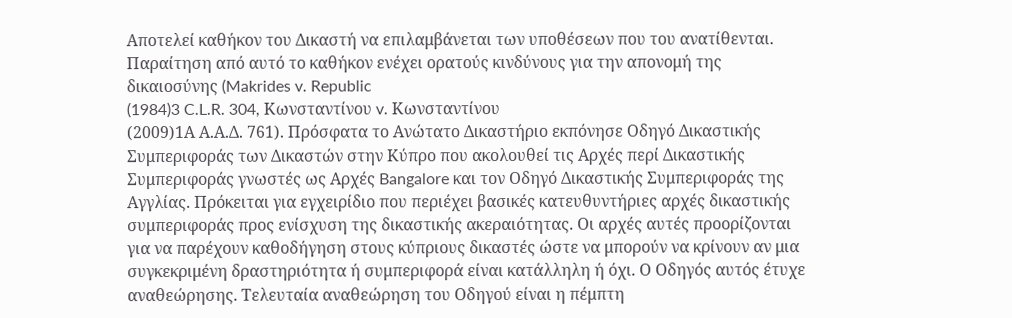Αποτελεί καθήκον του Δικαστή να επιλαμβάνεται των υποθέσεων που του ανατίθενται. Παραίτηση από αυτό το καθήκον ενέχει ορατούς κινδύνους για την απονομή της δικαιοσύνης (Makrides v. Republic
(1984)3 C.L.R. 304, Κωνσταντίνου v. Κωνσταντίνου
(2009)1Α Α.Α.Δ. 761). Πρόσφατα το Ανώτατο Δικαστήριο εκπόνησε Οδηγό Δικαστικής Συμπεριφοράς των Δικαστών στην Κύπρο που ακολουθεί τις Αρχές περί Δικαστικής Συμπεριφοράς γνωστές ως Αρχές Bangalore και τον Οδηγό Δικαστικής Συμπεριφοράς της Αγγλίας. Πρόκειται για εγχειρίδιο που περιέχει βασικές κατευθυντήριες αρχές δικαστικής συμπεριφοράς προς ενίσχυση της δικαστικής ακεραιότητας. Οι αρχές αυτές προορίζονται για να παρέχουν καθοδήγηση στους κύπριους δικαστές ώστε να μπορούν να κρίνουν αν μια συγκεκριμένη δραστηριότητα ή συμπεριφορά είναι κατάλληλη ή όχι. Ο Οδηγός αυτός έτυχε αναθεώρησης. Τελευταία αναθεώρηση του Οδηγού είναι η πέμπτη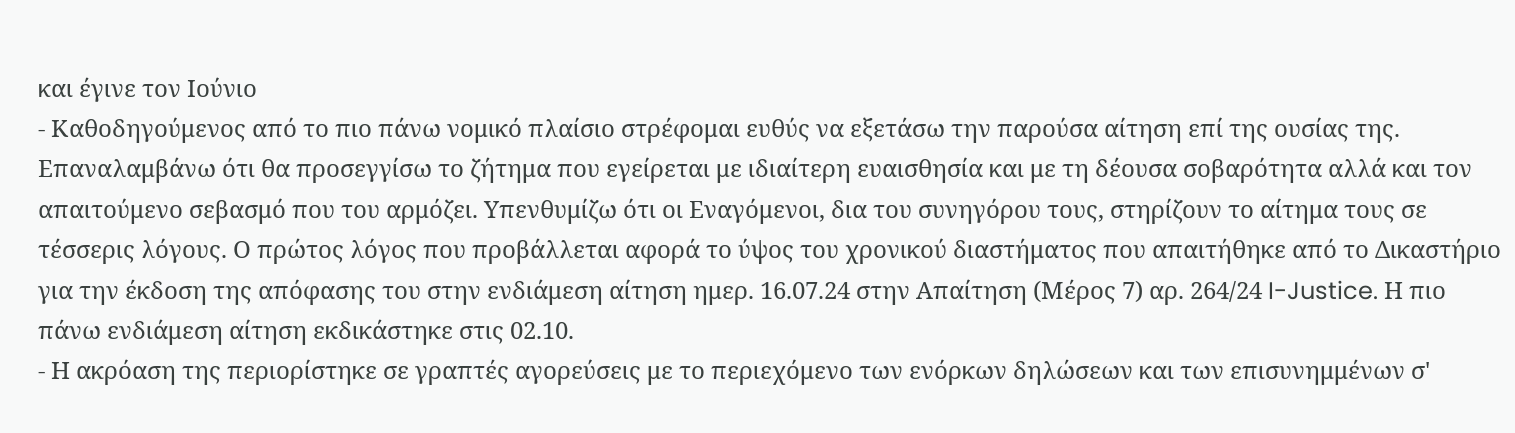και έγινε τον Ιούνιο
- Καθοδηγούμενος από το πιο πάνω νομικό πλαίσιο στρέφομαι ευθύς να εξετάσω την παρούσα αίτηση επί της ουσίας της. Επαναλαμβάνω ότι θα προσεγγίσω το ζήτημα που εγείρεται με ιδιαίτερη ευαισθησία και με τη δέουσα σοβαρότητα αλλά και τον απαιτούμενο σεβασμό που του αρμόζει. Υπενθυμίζω ότι οι Εναγόμενοι, δια του συνηγόρου τους, στηρίζουν το αίτημα τους σε τέσσερις λόγους. Ο πρώτος λόγος που προβάλλεται αφορά το ύψος του χρονικού διαστήματος που απαιτήθηκε από το Δικαστήριο για την έκδοση της απόφασης του στην ενδιάμεση αίτηση ημερ. 16.07.24 στην Απαίτηση (Μέρος 7) αρ. 264/24 I-Justice. Η πιο πάνω ενδιάμεση αίτηση εκδικάστηκε στις 02.10.
- Η ακρόαση της περιορίστηκε σε γραπτές αγορεύσεις με το περιεχόμενο των ενόρκων δηλώσεων και των επισυνημμένων σ'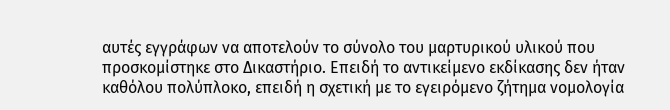αυτές εγγράφων να αποτελούν το σύνολο του μαρτυρικού υλικού που προσκομίστηκε στο Δικαστήριο. Επειδή το αντικείμενο εκδίκασης δεν ήταν καθόλου πολύπλοκο, επειδή η σχετική με το εγειρόμενο ζήτημα νομολογία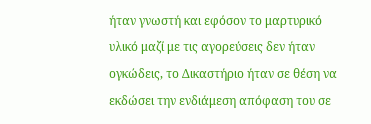ήταν γνωστή και εφόσον το μαρτυρικό υλικό μαζί με τις αγορεύσεις δεν ήταν ογκώδεις, το Δικαστήριο ήταν σε θέση να εκδώσει την ενδιάμεση απόφαση του σε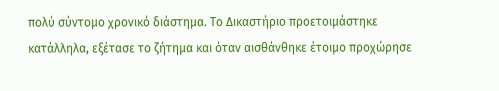πολύ σύντομο χρονικό διάστημα. Το Δικαστήριο προετοιμάστηκε κατάλληλα, εξέτασε το ζήτημα και όταν αισθάνθηκε έτοιμο προχώρησε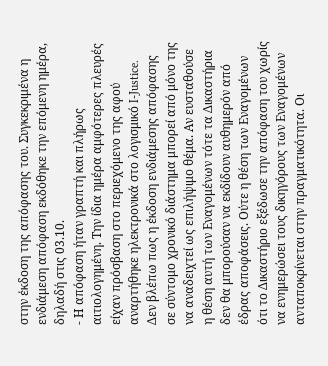στην έκδοση της απόφασης του. Συγκεκριμένα η ενδιάμεση απόφαση εκδόθηκε την επόμενη ημέρα, δηλαδή στις 03.10.
- Η απόφαση ήταν γραπτή και πλήρως αιτιολογημένη. Την ίδια ημέρα αμφότερες πλευρές είχαν πρόσβαση στο περιεχόμενο της αφού αναρτήθηκε ηλεκτρονικά στο λογισμικό I-Justice. Δεν βλέπω πως η έκδοση ενδιάμεσης απόφασης σε σύντομο χρονικό διάστημα μπορεί από μόνο της να αναδειχτεί ως επιλήψιμο θέμα. Αν ευσταθούσε η θέση αυτή των Εναγομένων τότε τα Δικαστήρια δεν θα μπορούσαν να εκδίδουν αυθημερόν από έδρας αποφάσεις. Ούτε η θέση των Εναγομένων ότι το Δικαστήριο εξέδωσε την απόφαση του χωρίς να ενημερώσει τους δικηγόρους των Εναγομένων ανταποκρίνεται στην πραγματικότητα. Οι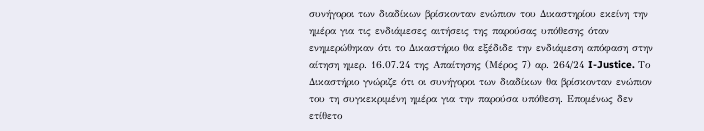συνήγοροι των διαδίκων βρίσκονταν ενώπιον του Δικαστηρίου εκείνη την ημέρα για τις ενδιάμεσες αιτήσεις της παρούσας υπόθεσης όταν ενημερώθηκαν ότι το Δικαστήριο θα εξέδιδε την ενδιάμεση απόφαση στην αίτηση ημερ. 16.07.24 της Απαίτησης (Μέρος 7) αρ. 264/24 I-Justice. Το Δικαστήριο γνώριζε ότι οι συνήγοροι των διαδίκων θα βρίσκονταν ενώπιον του τη συγκεκριμένη ημέρα για την παρούσα υπόθεση. Επομένως δεν ετίθετο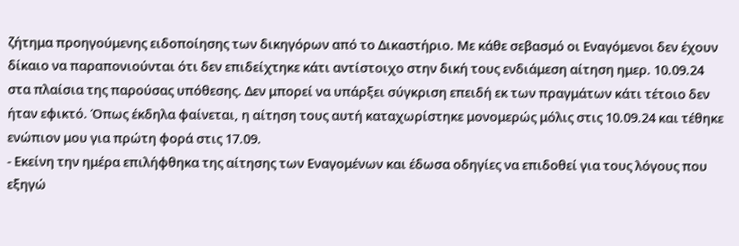ζήτημα προηγούμενης ειδοποίησης των δικηγόρων από το Δικαστήριο. Με κάθε σεβασμό οι Εναγόμενοι δεν έχουν δίκαιο να παραπονιούνται ότι δεν επιδείχτηκε κάτι αντίστοιχο στην δική τους ενδιάμεση αίτηση ημερ. 10.09.24 στα πλαίσια της παρούσας υπόθεσης. Δεν μπορεί να υπάρξει σύγκριση επειδή εκ των πραγμάτων κάτι τέτοιο δεν ήταν εφικτό. Όπως έκδηλα φαίνεται, η αίτηση τους αυτή καταχωρίστηκε μονομερώς μόλις στις 10.09.24 και τέθηκε ενώπιον μου για πρώτη φορά στις 17.09.
- Εκείνη την ημέρα επιλήφθηκα της αίτησης των Εναγομένων και έδωσα οδηγίες να επιδοθεί για τους λόγους που εξηγώ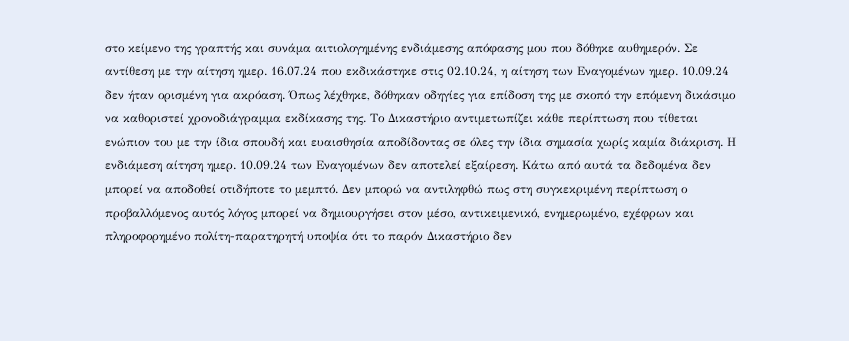στο κείμενο της γραπτής και συνάμα αιτιολογημένης ενδιάμεσης απόφασης μου που δόθηκε αυθημερόν. Σε αντίθεση με την αίτηση ημερ. 16.07.24 που εκδικάστηκε στις 02.10.24, η αίτηση των Εναγομένων ημερ. 10.09.24 δεν ήταν ορισμένη για ακρόαση. Όπως λέχθηκε, δόθηκαν οδηγίες για επίδοση της με σκοπό την επόμενη δικάσιμο να καθοριστεί χρονοδιάγραμμα εκδίκασης της. Το Δικαστήριο αντιμετωπίζει κάθε περίπτωση που τίθεται ενώπιον του με την ίδια σπουδή και ευαισθησία αποδίδοντας σε όλες την ίδια σημασία χωρίς καμία διάκριση. Η ενδιάμεση αίτηση ημερ. 10.09.24 των Εναγομένων δεν αποτελεί εξαίρεση. Κάτω από αυτά τα δεδομένα δεν μπορεί να αποδοθεί οτιδήποτε το μεμπτό. Δεν μπορώ να αντιληφθώ πως στη συγκεκριμένη περίπτωση ο προβαλλόμενος αυτός λόγος μπορεί να δημιουργήσει στον μέσο, αντικειμενικό, ενημερωμένο, εχέφρων και πληροφορημένο πολίτη-παρατηρητή υποψία ότι το παρόν Δικαστήριο δεν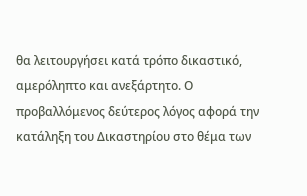θα λειτουργήσει κατά τρόπο δικαστικό, αμερόληπτο και ανεξάρτητο. Ο προβαλλόμενος δεύτερος λόγος αφορά την κατάληξη του Δικαστηρίου στο θέμα των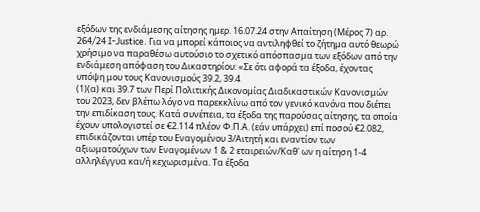εξόδων της ενδιάμεσης αίτησης ημερ. 16.07.24 στην Απαίτηση (Μέρος 7) αρ. 264/24 I-Justice. Για να μπορεί κάποιος να αντιληφθεί το ζήτημα αυτό θεωρώ χρήσιμο να παραθέσω αυτούσιο το σχετικό απόσπασμα των εξόδων από την ενδιάμεση απόφαση του Δικαστηρίου: «Σε ότι αφορά τα έξοδα, έχοντας υπόψη μου τους Κανονισμούς 39.2, 39.4
(1)(α) και 39.7 των Περί Πολιτικής Δικονομίας Διαδικαστικών Κανονισμών του 2023, δεν βλέπω λόγο να παρεκκλίνω από τον γενικό κανόνα που διέπει την επιδίκαση τους. Κατά συνέπεια, τα έξοδα της παρούσας αίτησης, τα οποία έχουν υπολογιστεί σε €2.114 πλέον Φ.Π.Α. (εάν υπάρχει) επί ποσού €2.082, επιδικάζονται υπέρ του Εναγομένου 3/Αιτητή και εναντίον των αξιωματούχων των Εναγομένων 1 & 2 εταιρειών/Καθ' ων η αίτηση 1-4 αλληλέγγυα και/ή κεχωρισμένα. Τα έξοδα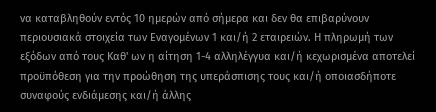να καταβληθούν εντός 10 ημερών από σήμερα και δεν θα επιβαρύνουν περιουσιακά στοιχεία των Εναγομένων 1 και/ή 2 εταιρειών. Η πληρωμή των εξόδων από τους Καθ' ων η αίτηση 1-4 αλληλέγγυα και/ή κεχωρισμένα αποτελεί προϋπόθεση για την προώθηση της υπεράσπισης τους και/ή οποιασδήποτε συναφούς ενδιάμεσης και/ή άλλης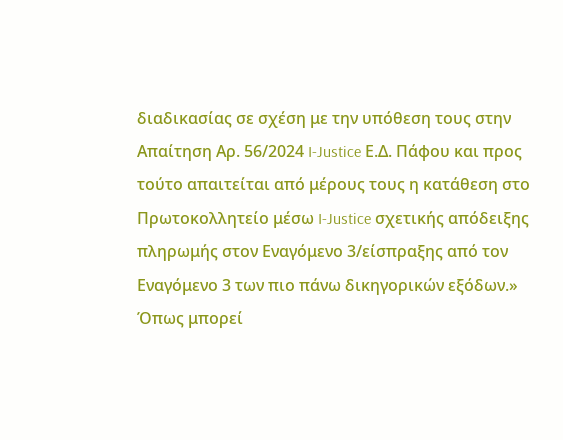διαδικασίας σε σχέση με την υπόθεση τους στην Απαίτηση Αρ. 56/2024 I-Justice Ε.Δ. Πάφου και προς τούτο απαιτείται από μέρους τους η κατάθεση στο Πρωτοκολλητείο μέσω I-Justice σχετικής απόδειξης πληρωμής στον Εναγόμενο 3/είσπραξης από τον Εναγόμενο 3 των πιο πάνω δικηγορικών εξόδων.» Όπως μπορεί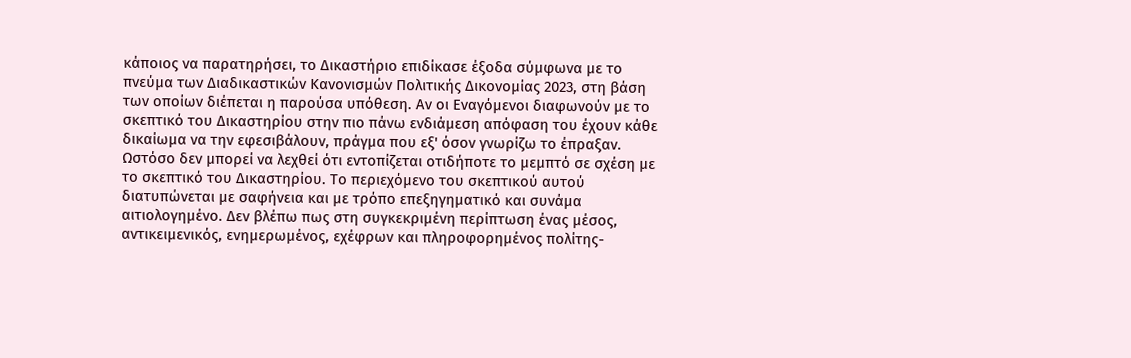κάποιος να παρατηρήσει, το Δικαστήριο επιδίκασε έξοδα σύμφωνα με το πνεύμα των Διαδικαστικών Κανονισμών Πολιτικής Δικονομίας 2023, στη βάση των οποίων διέπεται η παρούσα υπόθεση. Αν οι Εναγόμενοι διαφωνούν με το σκεπτικό του Δικαστηρίου στην πιο πάνω ενδιάμεση απόφαση του έχουν κάθε δικαίωμα να την εφεσιβάλουν, πράγμα που εξ' όσον γνωρίζω το έπραξαν. Ωστόσο δεν μπορεί να λεχθεί ότι εντοπίζεται οτιδήποτε το μεμπτό σε σχέση με το σκεπτικό του Δικαστηρίου. Το περιεχόμενο του σκεπτικού αυτού διατυπώνεται με σαφήνεια και με τρόπο επεξηγηματικό και συνάμα αιτιολογημένο. Δεν βλέπω πως στη συγκεκριμένη περίπτωση ένας μέσος, αντικειμενικός, ενημερωμένος, εχέφρων και πληροφορημένος πολίτης-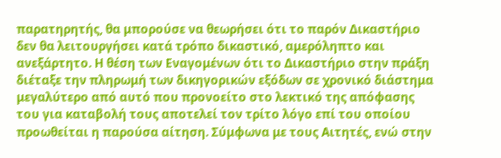παρατηρητής, θα μπορούσε να θεωρήσει ότι το παρόν Δικαστήριο δεν θα λειτουργήσει κατά τρόπο δικαστικό, αμερόληπτο και ανεξάρτητο. Η θέση των Εναγομένων ότι το Δικαστήριο στην πράξη διέταξε την πληρωμή των δικηγορικών εξόδων σε χρονικό διάστημα μεγαλύτερο από αυτό που προνοείτο στο λεκτικό της απόφασης του για καταβολή τους αποτελεί τον τρίτο λόγο επί του οποίου προωθείται η παρούσα αίτηση. Σύμφωνα με τους Αιτητές, ενώ στην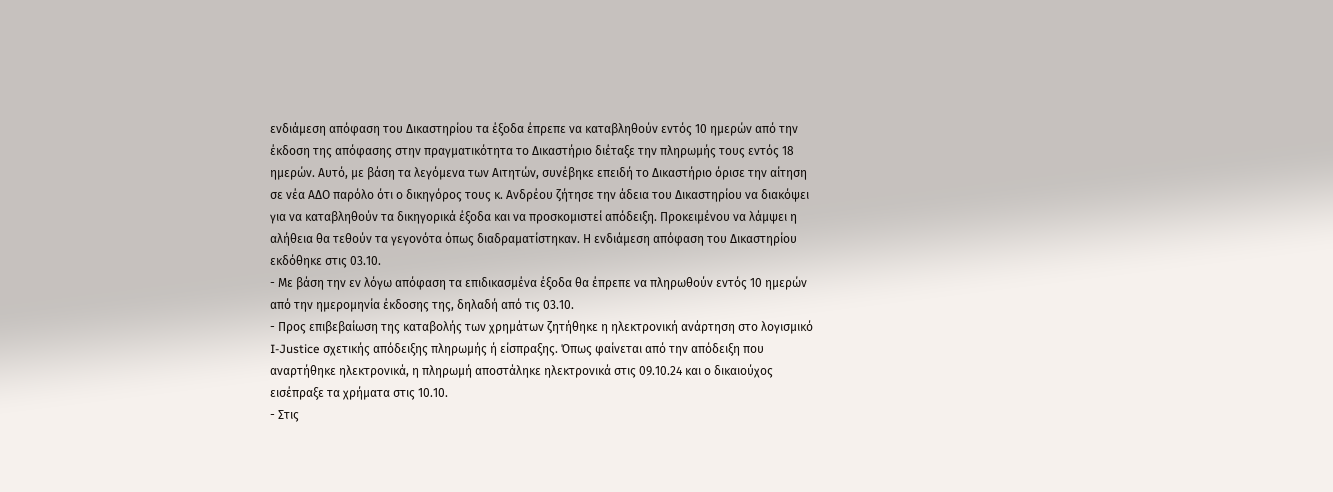ενδιάμεση απόφαση του Δικαστηρίου τα έξοδα έπρεπε να καταβληθούν εντός 10 ημερών από την έκδοση της απόφασης στην πραγματικότητα το Δικαστήριο διέταξε την πληρωμής τους εντός 18 ημερών. Αυτό, με βάση τα λεγόμενα των Αιτητών, συνέβηκε επειδή το Δικαστήριο όρισε την αίτηση σε νέα ΑΔΟ παρόλο ότι ο δικηγόρος τους κ. Ανδρέου ζήτησε την άδεια του Δικαστηρίου να διακόψει για να καταβληθούν τα δικηγορικά έξοδα και να προσκομιστεί απόδειξη. Προκειμένου να λάμψει η αλήθεια θα τεθούν τα γεγονότα όπως διαδραματίστηκαν. Η ενδιάμεση απόφαση του Δικαστηρίου εκδόθηκε στις 03.10.
- Με βάση την εν λόγω απόφαση τα επιδικασμένα έξοδα θα έπρεπε να πληρωθούν εντός 10 ημερών από την ημερομηνία έκδοσης της, δηλαδή από τις 03.10.
- Προς επιβεβαίωση της καταβολής των χρημάτων ζητήθηκε η ηλεκτρονική ανάρτηση στο λογισμικό I-Justice σχετικής απόδειξης πληρωμής ή είσπραξης. Όπως φαίνεται από την απόδειξη που αναρτήθηκε ηλεκτρονικά, η πληρωμή αποστάληκε ηλεκτρονικά στις 09.10.24 και ο δικαιούχος εισέπραξε τα χρήματα στις 10.10.
- Στις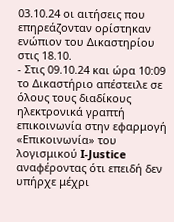03.10.24 οι αιτήσεις που επηρεάζονταν ορίστηκαν ενώπιον του Δικαστηρίου στις 18.10.
- Στις 09.10.24 και ώρα 10:09 το Δικαστήριο απέστειλε σε όλους τους διαδίκους ηλεκτρονικά γραπτή επικοινωνία στην εφαρμογή «Επικοινωνία» του λογισμικού I-Justice αναφέροντας ότι επειδή δεν υπήρχε μέχρι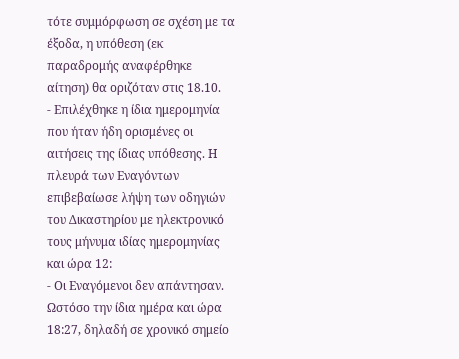τότε συμμόρφωση σε σχέση με τα έξοδα, η υπόθεση (εκ παραδρομής αναφέρθηκε αίτηση) θα οριζόταν στις 18.10.
- Επιλέχθηκε η ίδια ημερομηνία που ήταν ήδη ορισμένες οι αιτήσεις της ίδιας υπόθεσης. Η πλευρά των Εναγόντων επιβεβαίωσε λήψη των οδηγιών του Δικαστηρίου με ηλεκτρονικό τους μήνυμα ιδίας ημερομηνίας και ώρα 12:
- Οι Εναγόμενοι δεν απάντησαν. Ωστόσο την ίδια ημέρα και ώρα 18:27, δηλαδή σε χρονικό σημείο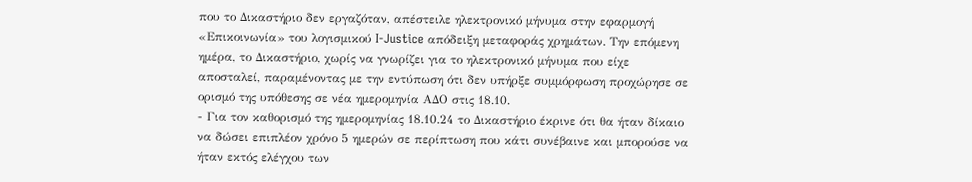που το Δικαστήριο δεν εργαζόταν, απέστειλε ηλεκτρονικό μήνυμα στην εφαρμογή «Επικοινωνία» του λογισμικού I-Justice απόδειξη μεταφοράς χρημάτων. Την επόμενη ημέρα, το Δικαστήριο, χωρίς να γνωρίζει για το ηλεκτρονικό μήνυμα που είχε αποσταλεί, παραμένοντας με την εντύπωση ότι δεν υπήρξε συμμόρφωση προχώρησε σε ορισμό της υπόθεσης σε νέα ημερομηνία ΑΔΟ στις 18.10.
- Για τον καθορισμό της ημερομηνίας 18.10.24 το Δικαστήριο έκρινε ότι θα ήταν δίκαιο να δώσει επιπλέον χρόνο 5 ημερών σε περίπτωση που κάτι συνέβαινε και μπορούσε να ήταν εκτός ελέγχου των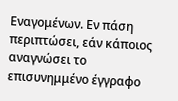Εναγομένων. Εν πάση περιπτώσει, εάν κάποιος αναγνώσει το επισυνημμένο έγγραφο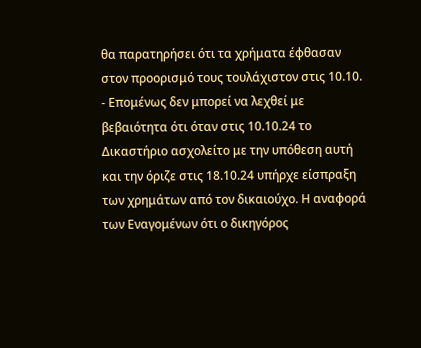θα παρατηρήσει ότι τα χρήματα έφθασαν στον προορισμό τους τουλάχιστον στις 10.10.
- Επομένως δεν μπορεί να λεχθεί με βεβαιότητα ότι όταν στις 10.10.24 το Δικαστήριο ασχολείτο με την υπόθεση αυτή και την όριζε στις 18.10.24 υπήρχε είσπραξη των χρημάτων από τον δικαιούχο. Η αναφορά των Εναγομένων ότι ο δικηγόρος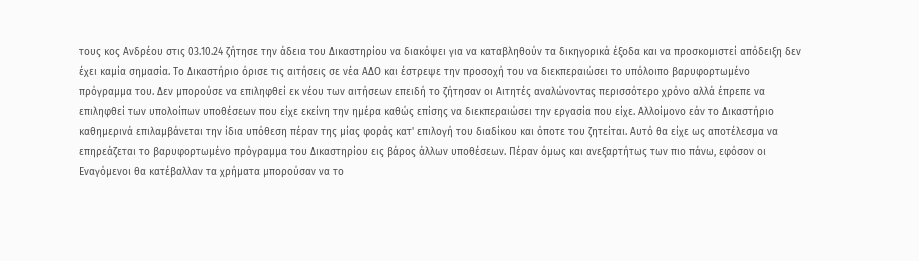τους κος Ανδρέου στις 03.10.24 ζήτησε την άδεια του Δικαστηρίου να διακόψει για να καταβληθούν τα δικηγορικά έξοδα και να προσκομιστεί απόδειξη δεν έχει καμία σημασία. Το Δικαστήριο όρισε τις αιτήσεις σε νέα ΑΔΟ και έστρεψε την προσοχή του να διεκπεραιώσει το υπόλοιπο βαρυφορτωμένο πρόγραμμα του. Δεν μπορούσε να επιληφθεί εκ νέου των αιτήσεων επειδή το ζήτησαν οι Αιτητές αναλώνοντας περισσότερο χρόνο αλλά έπρεπε να επιληφθεί των υπολοίπων υποθέσεων που είχε εκείνη την ημέρα καθώς επίσης να διεκπεραιώσει την εργασία που είχε. Αλλοίμονο εάν το Δικαστήριο καθημερινά επιλαμβάνεται την ίδια υπόθεση πέραν της μίας φοράς κατ' επιλογή του διαδίκου και όποτε του ζητείται. Αυτό θα είχε ως αποτέλεσμα να επηρεάζεται το βαρυφορτωμένο πρόγραμμα του Δικαστηρίου εις βάρος άλλων υποθέσεων. Πέραν όμως και ανεξαρτήτως των πιο πάνω, εφόσον οι Εναγόμενοι θα κατέβαλλαν τα χρήματα μπορούσαν να το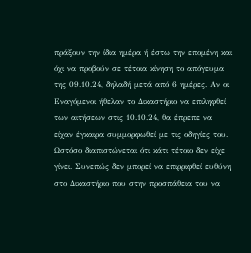πράξουν την ίδια ημέρα ή έστω την επομένη και όχι να προβούν σε τέτοια κίνηση το απόγευμα της 09.10.24, δηλαδή μετά από 6 ημέρες. Αν οι Εναγόμενοι ήθελαν το Δικαστήριο να επιληφθεί των αιτήσεων στις 10.10.24, θα έπρεπε να είχαν έγκαιρα συμμορφωθεί με τις οδηγίες του. Ωστόσο διαπιστώνεται ότι κάτι τέτοιο δεν είχε γίνει. Συνεπώς δεν μπορεί να επιρριφθεί ευθύνη στο Δικαστήριο που στην προσπάθεια του να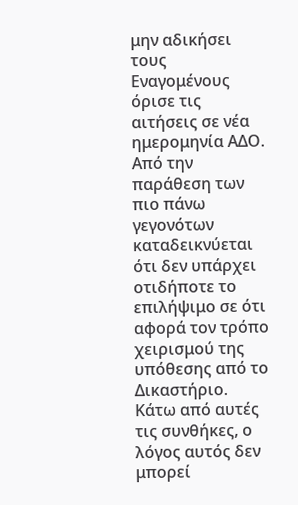μην αδικήσει τους Εναγομένους όρισε τις αιτήσεις σε νέα ημερομηνία ΑΔΟ. Από την παράθεση των πιο πάνω γεγονότων καταδεικνύεται ότι δεν υπάρχει οτιδήποτε το επιλήψιμο σε ότι αφορά τον τρόπο χειρισμού της υπόθεσης από το Δικαστήριο. Κάτω από αυτές τις συνθήκες, ο λόγος αυτός δεν μπορεί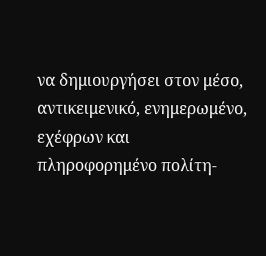να δημιουργήσει στον μέσο, αντικειμενικό, ενημερωμένο, εχέφρων και πληροφορημένο πολίτη-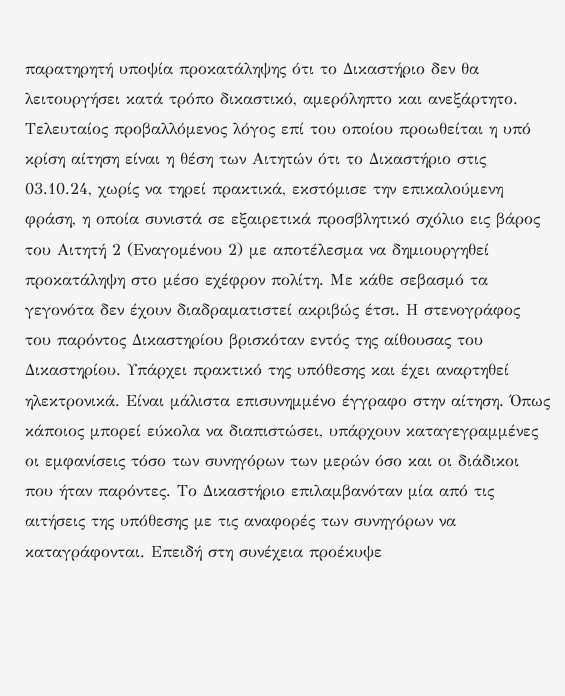παρατηρητή υποψία προκατάληψης ότι το Δικαστήριο δεν θα λειτουργήσει κατά τρόπο δικαστικό, αμερόληπτο και ανεξάρτητο. Τελευταίος προβαλλόμενος λόγος επί του οποίου προωθείται η υπό κρίση αίτηση είναι η θέση των Αιτητών ότι το Δικαστήριο στις 03.10.24, χωρίς να τηρεί πρακτικά, εκστόμισε την επικαλούμενη φράση, η οποία συνιστά σε εξαιρετικά προσβλητικό σχόλιο εις βάρος του Αιτητή 2 (Εναγομένου 2) με αποτέλεσμα να δημιουργηθεί προκατάληψη στο μέσο εχέφρον πολίτη. Με κάθε σεβασμό τα γεγονότα δεν έχουν διαδραματιστεί ακριβώς έτσι. Η στενογράφος του παρόντος Δικαστηρίου βρισκόταν εντός της αίθουσας του Δικαστηρίου. Υπάρχει πρακτικό της υπόθεσης και έχει αναρτηθεί ηλεκτρονικά. Είναι μάλιστα επισυνημμένο έγγραφο στην αίτηση. Όπως κάποιος μπορεί εύκολα να διαπιστώσει, υπάρχουν καταγεγραμμένες οι εμφανίσεις τόσο των συνηγόρων των μερών όσο και οι διάδικοι που ήταν παρόντες. Το Δικαστήριο επιλαμβανόταν μία από τις αιτήσεις της υπόθεσης με τις αναφορές των συνηγόρων να καταγράφονται. Επειδή στη συνέχεια προέκυψε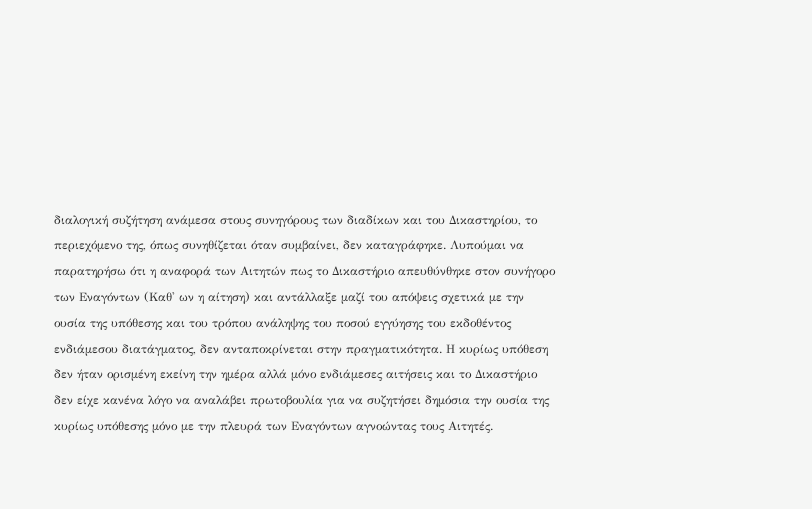διαλογική συζήτηση ανάμεσα στους συνηγόρους των διαδίκων και του Δικαστηρίου, το περιεχόμενο της, όπως συνηθίζεται όταν συμβαίνει, δεν καταγράφηκε. Λυπούμαι να παρατηρήσω ότι η αναφορά των Αιτητών πως το Δικαστήριο απευθύνθηκε στον συνήγορο των Εναγόντων (Καθ' ων η αίτηση) και αντάλλαξε μαζί του απόψεις σχετικά με την ουσία της υπόθεσης και του τρόπου ανάληψης του ποσού εγγύησης του εκδοθέντος ενδιάμεσου διατάγματος, δεν ανταποκρίνεται στην πραγματικότητα. Η κυρίως υπόθεση δεν ήταν ορισμένη εκείνη την ημέρα αλλά μόνο ενδιάμεσες αιτήσεις και το Δικαστήριο δεν είχε κανένα λόγο να αναλάβει πρωτοβουλία για να συζητήσει δημόσια την ουσία της κυρίως υπόθεσης μόνο με την πλευρά των Εναγόντων αγνοώντας τους Αιτητές.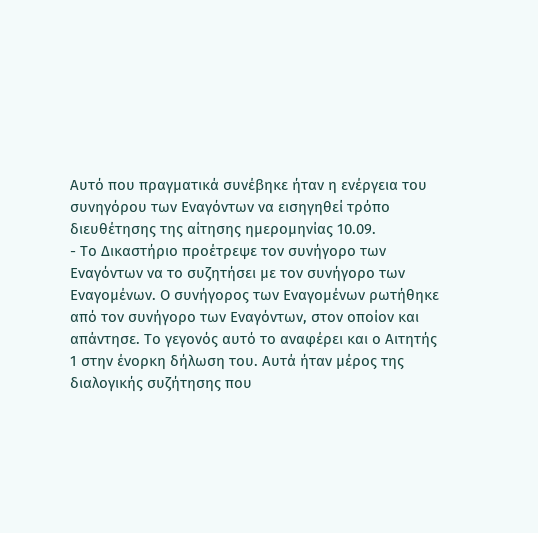Αυτό που πραγματικά συνέβηκε ήταν η ενέργεια του συνηγόρου των Εναγόντων να εισηγηθεί τρόπο διευθέτησης της αίτησης ημερομηνίας 10.09.
- Το Δικαστήριο προέτρεψε τον συνήγορο των Εναγόντων να το συζητήσει με τον συνήγορο των Εναγομένων. Ο συνήγορος των Εναγομένων ρωτήθηκε από τον συνήγορο των Εναγόντων, στον οποίον και απάντησε. Το γεγονός αυτό το αναφέρει και ο Αιτητής 1 στην ένορκη δήλωση του. Αυτά ήταν μέρος της διαλογικής συζήτησης που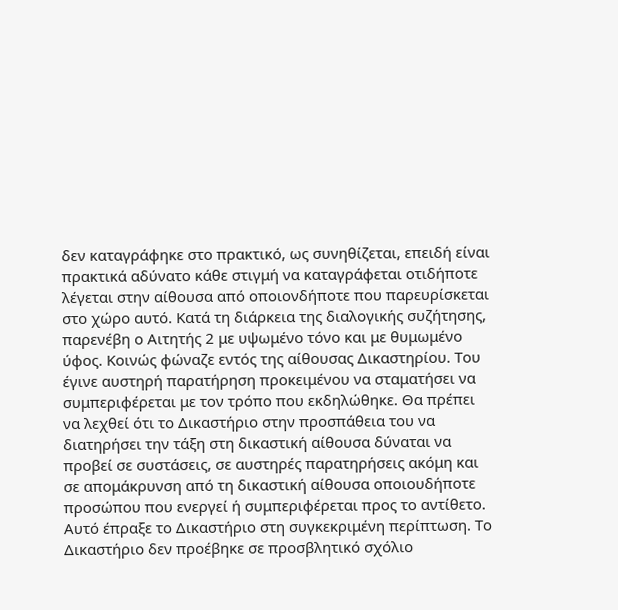δεν καταγράφηκε στο πρακτικό, ως συνηθίζεται, επειδή είναι πρακτικά αδύνατο κάθε στιγμή να καταγράφεται οτιδήποτε λέγεται στην αίθουσα από οποιονδήποτε που παρευρίσκεται στο χώρο αυτό. Κατά τη διάρκεια της διαλογικής συζήτησης, παρενέβη ο Αιτητής 2 με υψωμένο τόνο και με θυμωμένο ύφος. Κοινώς φώναζε εντός της αίθουσας Δικαστηρίου. Του έγινε αυστηρή παρατήρηση προκειμένου να σταματήσει να συμπεριφέρεται με τον τρόπο που εκδηλώθηκε. Θα πρέπει να λεχθεί ότι το Δικαστήριο στην προσπάθεια του να διατηρήσει την τάξη στη δικαστική αίθουσα δύναται να προβεί σε συστάσεις, σε αυστηρές παρατηρήσεις ακόμη και σε απομάκρυνση από τη δικαστική αίθουσα οποιουδήποτε προσώπου που ενεργεί ή συμπεριφέρεται προς το αντίθετο. Αυτό έπραξε το Δικαστήριο στη συγκεκριμένη περίπτωση. Το Δικαστήριο δεν προέβηκε σε προσβλητικό σχόλιο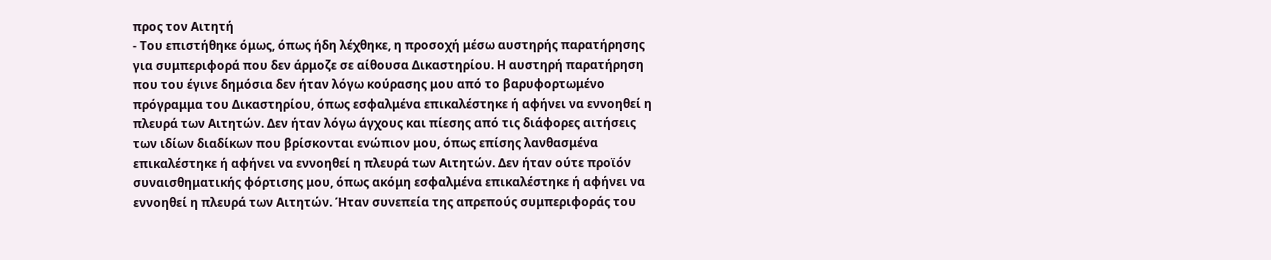προς τον Αιτητή
- Του επιστήθηκε όμως, όπως ήδη λέχθηκε, η προσοχή μέσω αυστηρής παρατήρησης για συμπεριφορά που δεν άρμοζε σε αίθουσα Δικαστηρίου. Η αυστηρή παρατήρηση που του έγινε δημόσια δεν ήταν λόγω κούρασης μου από το βαρυφορτωμένο πρόγραμμα του Δικαστηρίου, όπως εσφαλμένα επικαλέστηκε ή αφήνει να εννοηθεί η πλευρά των Αιτητών. Δεν ήταν λόγω άγχους και πίεσης από τις διάφορες αιτήσεις των ιδίων διαδίκων που βρίσκονται ενώπιον μου, όπως επίσης λανθασμένα επικαλέστηκε ή αφήνει να εννοηθεί η πλευρά των Αιτητών. Δεν ήταν ούτε προϊόν συναισθηματικής φόρτισης μου, όπως ακόμη εσφαλμένα επικαλέστηκε ή αφήνει να εννοηθεί η πλευρά των Αιτητών. Ήταν συνεπεία της απρεπούς συμπεριφοράς του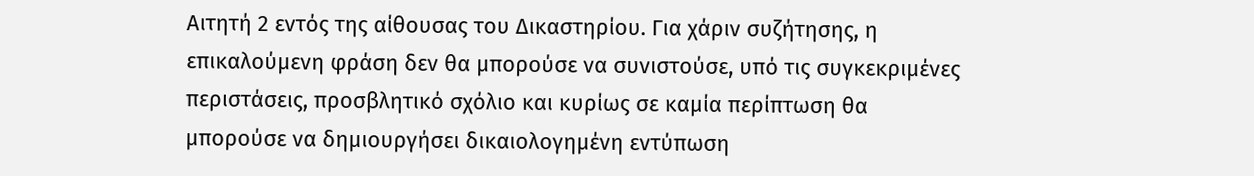Αιτητή 2 εντός της αίθουσας του Δικαστηρίου. Για χάριν συζήτησης, η επικαλούμενη φράση δεν θα μπορούσε να συνιστούσε, υπό τις συγκεκριμένες περιστάσεις, προσβλητικό σχόλιο και κυρίως σε καμία περίπτωση θα μπορούσε να δημιουργήσει δικαιολογημένη εντύπωση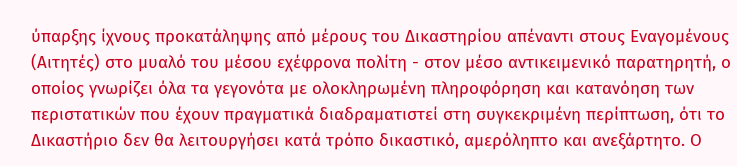ύπαρξης ίχνους προκατάληψης από μέρους του Δικαστηρίου απέναντι στους Εναγομένους (Αιτητές) στο μυαλό του μέσου εχέφρονα πολίτη - στον μέσο αντικειμενικό παρατηρητή, ο οποίος γνωρίζει όλα τα γεγονότα με ολοκληρωμένη πληροφόρηση και κατανόηση των περιστατικών που έχουν πραγματικά διαδραματιστεί στη συγκεκριμένη περίπτωση, ότι το Δικαστήριο δεν θα λειτουργήσει κατά τρόπο δικαστικό, αμερόληπτο και ανεξάρτητο. Ο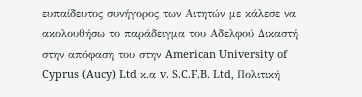ευπαίδευτος συνήγορος των Αιτητών με κάλεσε να ακολουθήσω το παράδειγμα του Αδελφού Δικαστή στην απόφαση του στην American University of Cyprus (Aucy) Ltd κ.α v. S.C.F.B. Ltd, Πολιτική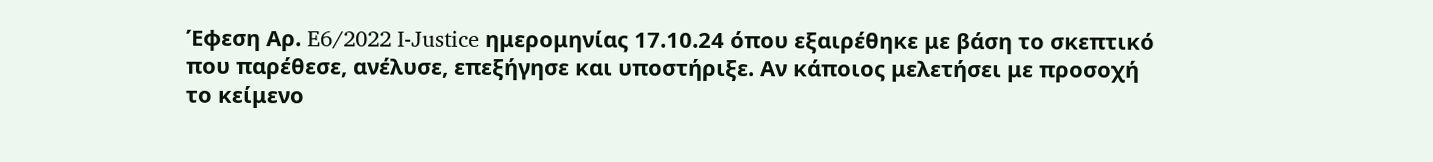Έφεση Αρ. E6/2022 I-Justice ημερομηνίας 17.10.24 όπου εξαιρέθηκε με βάση το σκεπτικό που παρέθεσε, ανέλυσε, επεξήγησε και υποστήριξε. Αν κάποιος μελετήσει με προσοχή το κείμενο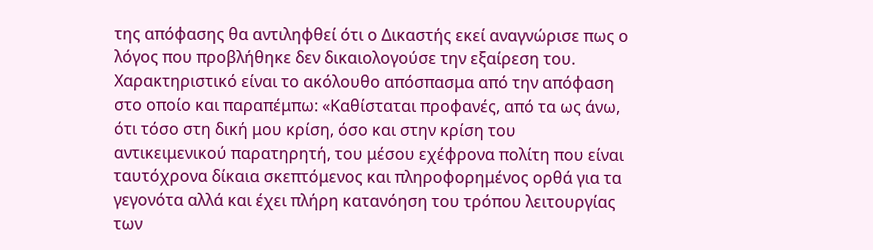της απόφασης θα αντιληφθεί ότι ο Δικαστής εκεί αναγνώρισε πως ο λόγος που προβλήθηκε δεν δικαιολογούσε την εξαίρεση του. Χαρακτηριστικό είναι το ακόλουθο απόσπασμα από την απόφαση στο οποίο και παραπέμπω: «Καθίσταται προφανές, από τα ως άνω, ότι τόσο στη δική μου κρίση, όσο και στην κρίση του αντικειμενικού παρατηρητή, του μέσου εχέφρονα πολίτη που είναι ταυτόχρονα δίκαια σκεπτόμενος και πληροφορημένος ορθά για τα γεγονότα αλλά και έχει πλήρη κατανόηση του τρόπου λειτουργίας των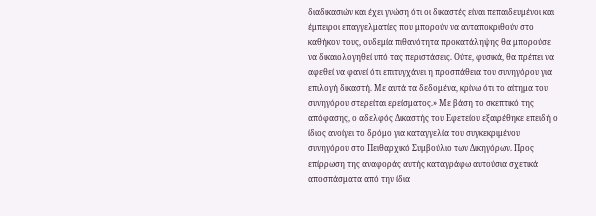διαδικασιών και έχει γνώση ότι οι δικαστές είναι πεπαιδευμένοι και έμπειροι επαγγελματίες που μπορούν να ανταποκριθούν στο καθήκον τους, ουδεμία πιθανότητα προκατάληψης θα μπορούσε να δικαιολογηθεί υπό τας περιστάσεις. Ούτε, φυσικά, θα πρέπει να αφεθεί να φανεί ότι επιτυγχάνει η προσπάθεια του συνηγόρου για επιλογή δικαστή. Με αυτά τα δεδομένα, κρίνω ότι το αίτημα του συνηγόρου στερείται ερείσματος.» Με βάση το σκεπτικό της απόφασης, ο αδελφός Δικαστής του Εφετείου εξαιρέθηκε επειδή ο ίδιος ανοίγει το δρόμο για καταγγελία του συγκεκριμένου συνηγόρου στο Πειθαρχικό Συμβούλιο των Δικηγόρων. Προς επίρρωση της αναφοράς αυτής καταγράφω αυτούσια σχετικά αποσπάσματα από την ίδια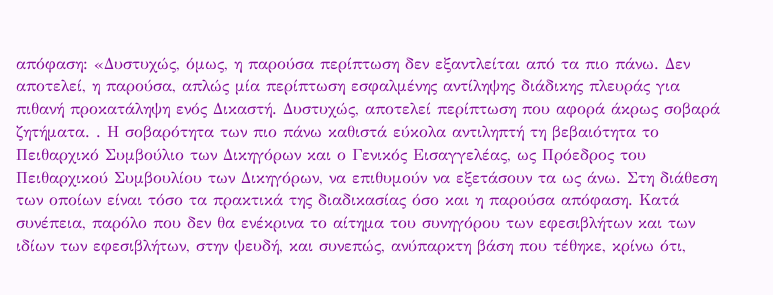απόφαση: «Δυστυχώς, όμως, η παρούσα περίπτωση δεν εξαντλείται από τα πιο πάνω. Δεν αποτελεί, η παρούσα, απλώς μία περίπτωση εσφαλμένης αντίληψης διάδικης πλευράς για πιθανή προκατάληψη ενός Δικαστή. Δυστυχώς, αποτελεί περίπτωση που αφορά άκρως σοβαρά ζητήματα. . Η σοβαρότητα των πιο πάνω καθιστά εύκολα αντιληπτή τη βεβαιότητα το Πειθαρχικό Συμβούλιο των Δικηγόρων και ο Γενικός Εισαγγελέας, ως Πρόεδρος του Πειθαρχικού Συμβουλίου των Δικηγόρων, να επιθυμούν να εξετάσουν τα ως άνω. Στη διάθεση των οποίων είναι τόσο τα πρακτικά της διαδικασίας όσο και η παρούσα απόφαση. Κατά συνέπεια, παρόλο που δεν θα ενέκρινα το αίτημα του συνηγόρου των εφεσιβλήτων και των ιδίων των εφεσιβλήτων, στην ψευδή, και συνεπώς, ανύπαρκτη βάση που τέθηκε, κρίνω ότι,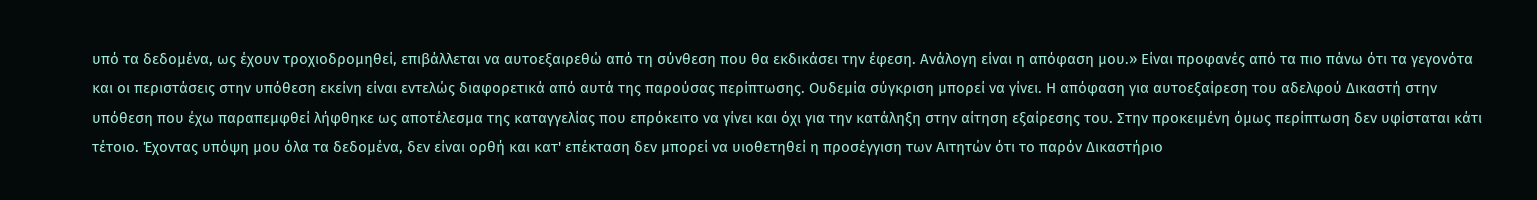υπό τα δεδομένα, ως έχουν τροχιοδρομηθεί, επιβάλλεται να αυτοεξαιρεθώ από τη σύνθεση που θα εκδικάσει την έφεση. Ανάλογη είναι η απόφαση μου.» Είναι προφανές από τα πιο πάνω ότι τα γεγονότα και οι περιστάσεις στην υπόθεση εκείνη είναι εντελώς διαφορετικά από αυτά της παρούσας περίπτωσης. Ουδεμία σύγκριση μπορεί να γίνει. Η απόφαση για αυτοεξαίρεση του αδελφού Δικαστή στην υπόθεση που έχω παραπεμφθεί λήφθηκε ως αποτέλεσμα της καταγγελίας που επρόκειτο να γίνει και όχι για την κατάληξη στην αίτηση εξαίρεσης του. Στην προκειμένη όμως περίπτωση δεν υφίσταται κάτι τέτοιο. Έχοντας υπόψη μου όλα τα δεδομένα, δεν είναι ορθή και κατ' επέκταση δεν μπορεί να υιοθετηθεί η προσέγγιση των Αιτητών ότι το παρόν Δικαστήριο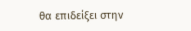θα επιδείξει στην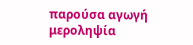παρούσα αγωγή μεροληψία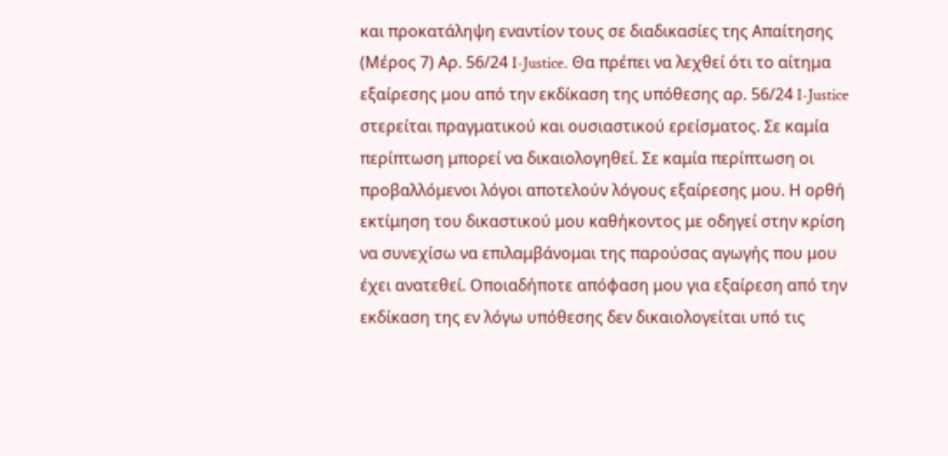και προκατάληψη εναντίον τους σε διαδικασίες της Απαίτησης (Μέρος 7) Αρ. 56/24 I-Justice. Θα πρέπει να λεχθεί ότι το αίτημα εξαίρεσης μου από την εκδίκαση της υπόθεσης αρ. 56/24 I-Justice στερείται πραγματικού και ουσιαστικού ερείσματος. Σε καμία περίπτωση μπορεί να δικαιολογηθεί. Σε καμία περίπτωση οι προβαλλόμενοι λόγοι αποτελούν λόγους εξαίρεσης μου. Η ορθή εκτίμηση του δικαστικού μου καθήκοντος με οδηγεί στην κρίση να συνεχίσω να επιλαμβάνομαι της παρούσας αγωγής που μου έχει ανατεθεί. Οποιαδήποτε απόφαση μου για εξαίρεση από την εκδίκαση της εν λόγω υπόθεσης δεν δικαιολογείται υπό τις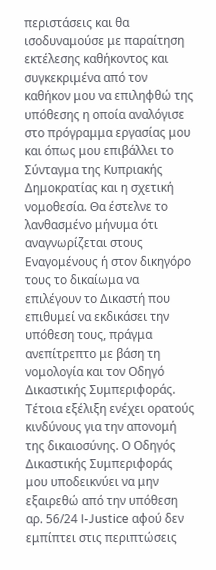περιστάσεις και θα ισοδυναμούσε με παραίτηση εκτέλεσης καθήκοντος και συγκεκριμένα από τον καθήκον μου να επιληφθώ της υπόθεσης η οποία αναλόγισε στο πρόγραμμα εργασίας μου και όπως μου επιβάλλει το Σύνταγμα της Κυπριακής Δημοκρατίας και η σχετική νομοθεσία. Θα έστελνε το λανθασμένο μήνυμα ότι αναγνωρίζεται στους Εναγομένους ή στον δικηγόρο τους το δικαίωμα να επιλέγουν το Δικαστή που επιθυμεί να εκδικάσει την υπόθεση τους, πράγμα ανεπίτρεπτο με βάση τη νομολογία και τον Οδηγό Δικαστικής Συμπεριφοράς. Τέτοια εξέλιξη ενέχει ορατούς κινδύνους για την απονομή της δικαιοσύνης. Ο Οδηγός Δικαστικής Συμπεριφοράς μου υποδεικνύει να μην εξαιρεθώ από την υπόθεση αρ. 56/24 I-Justice αφού δεν εμπίπτει στις περιπτώσεις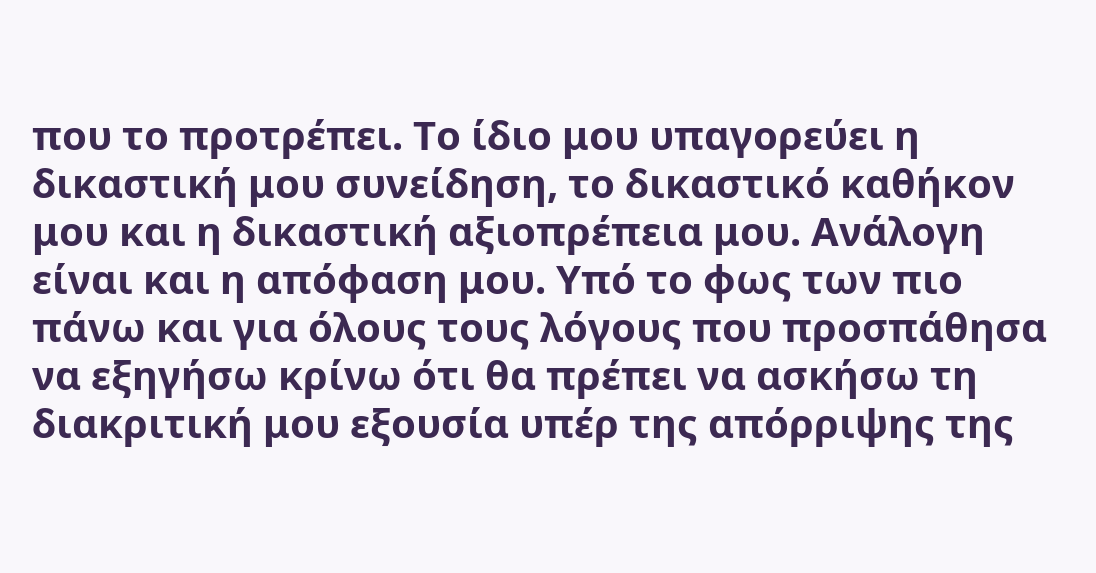που το προτρέπει. Το ίδιο μου υπαγορεύει η δικαστική μου συνείδηση, το δικαστικό καθήκον μου και η δικαστική αξιοπρέπεια μου. Ανάλογη είναι και η απόφαση μου. Υπό το φως των πιο πάνω και για όλους τους λόγους που προσπάθησα να εξηγήσω κρίνω ότι θα πρέπει να ασκήσω τη διακριτική μου εξουσία υπέρ της απόρριψης της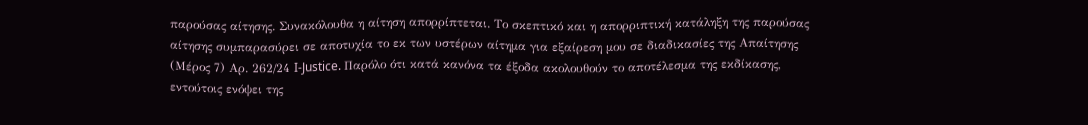παρούσας αίτησης. Συνακόλουθα η αίτηση απορρίπτεται. Το σκεπτικό και η απορριπτική κατάληξη της παρούσας αίτησης συμπαρασύρει σε αποτυχία το εκ των υστέρων αίτημα για εξαίρεση μου σε διαδικασίες της Απαίτησης (Μέρος 7) Αρ. 262/24 I-Justice. Παρόλο ότι κατά κανόνα τα έξοδα ακολουθούν το αποτέλεσμα της εκδίκασης, εντούτοις ενόψει της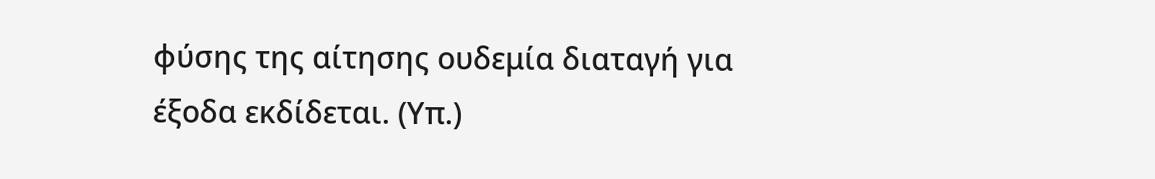φύσης της αίτησης ουδεμία διαταγή για έξοδα εκδίδεται. (Υπ.)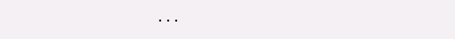...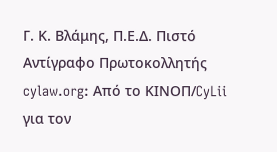Γ. Κ. Βλάμης, Π.Ε.Δ. Πιστό Αντίγραφο Πρωτοκολλητής cylaw.org: Από το ΚΙΝOΠ/CyLii για τον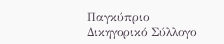Παγκύπριο Δικηγορικό Σύλλογο